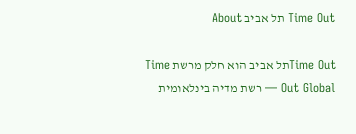Time Out תל אביב About

Time Outתל אביב הוא חלק מרשת Time Out Global — רשת מדיה בינלאומית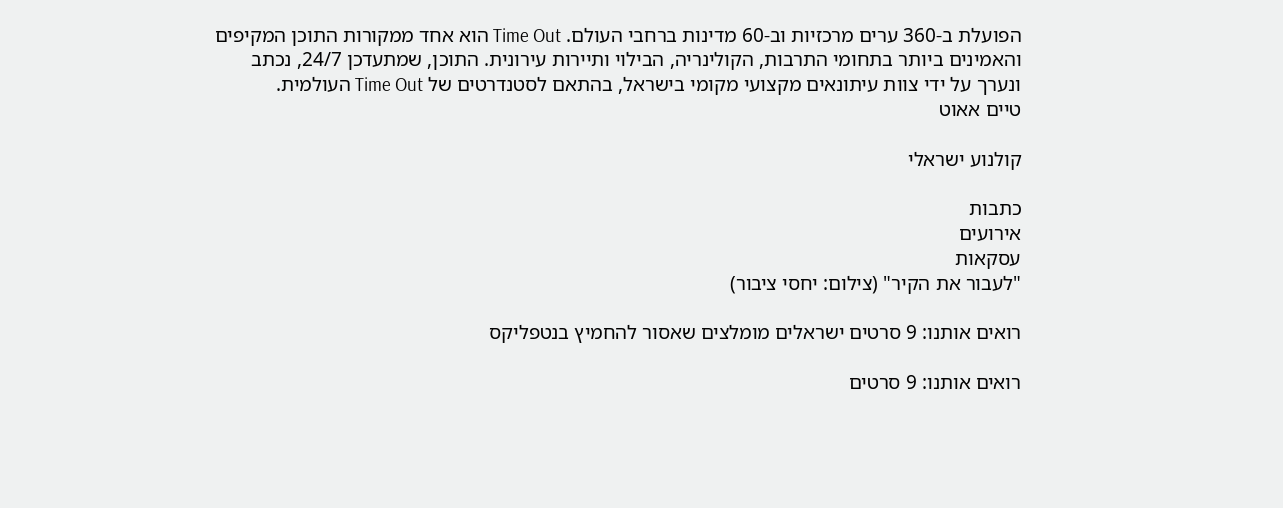הפועלת ב-360 ערים מרכזיות וב-60 מדינות ברחבי העולם. Time Out הוא אחד ממקורות התוכן המקיפים והאמינים ביותר בתחומי התרבות, הקולינריה, הבילוי ותיירות עירונית. התוכן, שמתעדכן 24/7, נכתב ונערך על ידי צוות עיתונאים מקצועי מקומי בישראל, בהתאם לסטנדרטים של Time Out העולמית.
טיים אאוט

קולנוע ישראלי

כתבות
אירועים
עסקאות
"לעבור את הקיר" (צילום: יחסי ציבור)

רואים אותנו: 9 סרטים ישראלים מומלצים שאסור להחמיץ בנטפליקס

רואים אותנו: 9 סרטים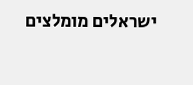ישראלים מומלצים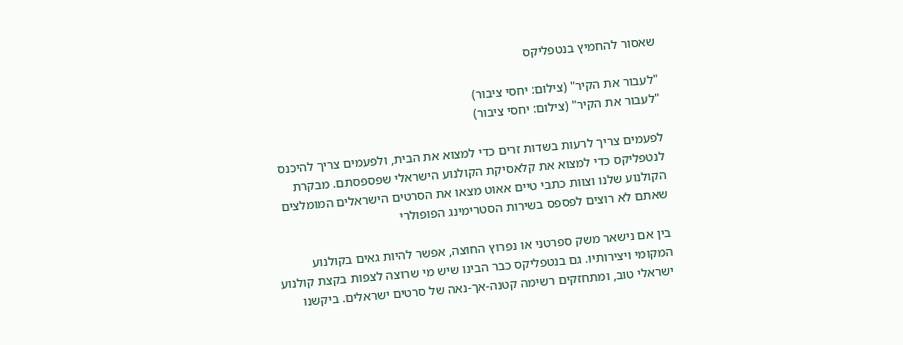שאסור להחמיץ בנטפליקס

"לעבור את הקיר" (צילום: יחסי ציבור)
"לעבור את הקיר" (צילום: יחסי ציבור)

לפעמים צריך לרעות בשדות זרים כדי למצוא את הבית, ולפעמים צריך להיכנס לנטפליקס כדי למצוא את קלאסיקת הקולנוע הישראלי שפספסתם. מבקרת הקולנוע שלנו וצוות כתבי טיים אאוט מצאו את הסרטים הישראלים המומלצים שאתם לא רוצים לפספס בשירות הסטרימינג הפופולרי

בין אם נישאר משק ספרטני או נפרוץ החוצה, אפשר להיות גאים בקולנוע המקומי ויצירותיו. גם בנטפליקס כבר הבינו שיש מי שרוצה לצפות בקצת קולנוע ישראלי טוב, ומתחזקים רשימה קטנה-אך-נאה של סרטים ישראלים. ביקשנו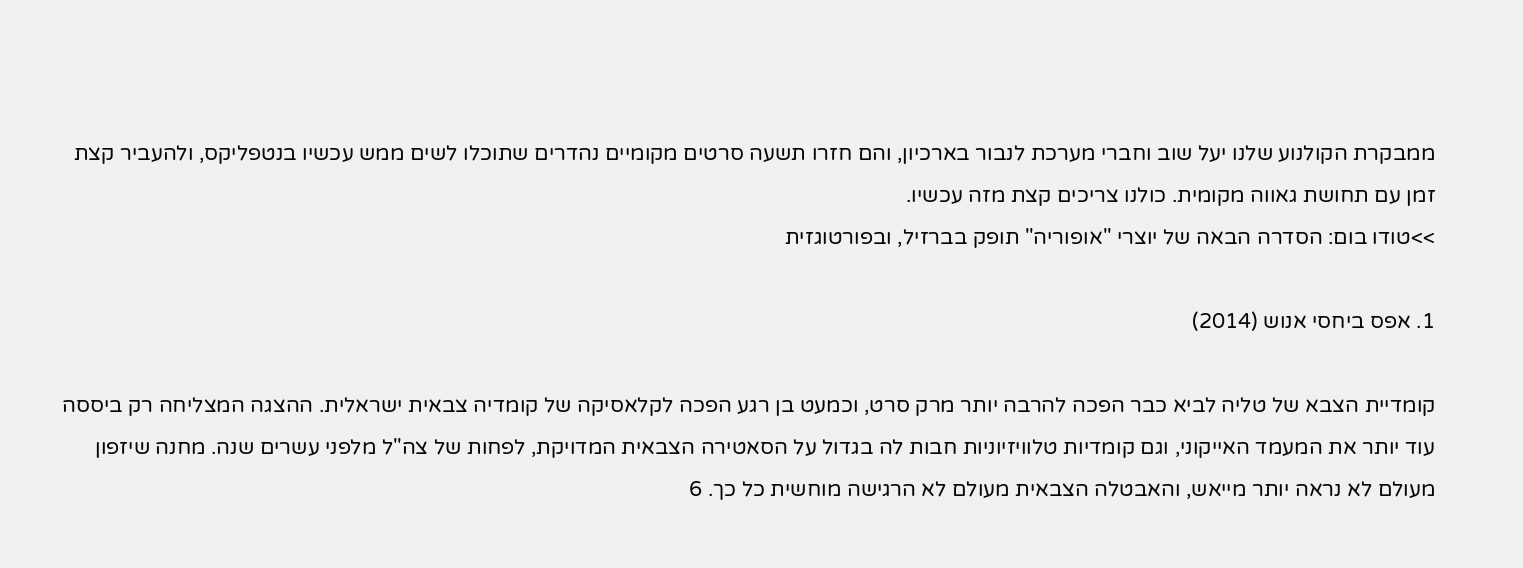ממבקרת הקולנוע שלנו יעל שוב וחברי מערכת לנבור בארכיון, והם חזרו תשעה סרטים מקומיים נהדרים שתוכלו לשים ממש עכשיו בנטפליקס, ולהעביר קצת זמן עם תחושת גאווה מקומית. כולנו צריכים קצת מזה עכשיו.
>>טודו בום: הסדרה הבאה של יוצרי "אופוריה" תופק בברזיל, ובפורטוגזית

1. אפס ביחסי אנוש (2014)

קומדיית הצבא של טליה לביא כבר הפכה להרבה יותר מרק סרט, וכמעט בן רגע הפכה לקלאסיקה של קומדיה צבאית ישראלית. ההצגה המצליחה רק ביססה עוד יותר את המעמד האייקוני, וגם קומדיות טלוויזיוניות חבות לה בגדול על הסאטירה הצבאית המדויקת, לפחות של צה"ל מלפני עשרים שנה. מחנה שיזפון מעולם לא נראה יותר מייאש, והאבטלה הצבאית מעולם לא הרגישה מוחשית כל כך. 6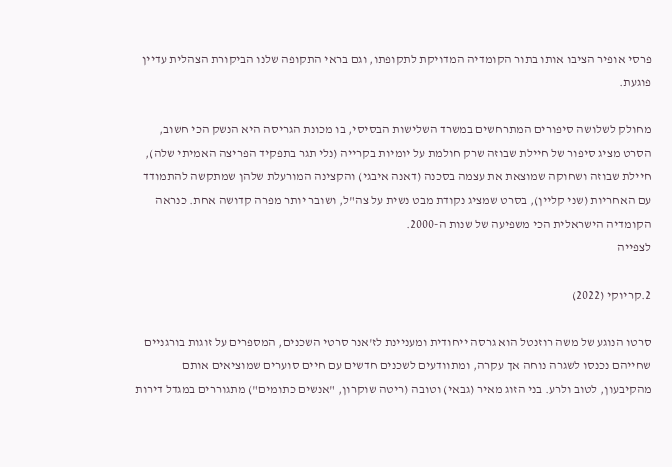פרסי אופיר הציבו אותו בתור הקומדיה המדויקת לתקופתו, וגם בראי התקופה שלנו הביקורת הצהלית עדיין פוגעת.

מחולק לשלושה סיפורים המתרחשים במשרד השלישות הבסיסי, בו מכונת הגריסה היא הנשק הכי חשוב, הסרט מציג סיפור של חיילת שבוזה שרק חולמת על יומיות בקרייה (נלי תגר בתפקיד הפריצה האמיתי שלה), חיילת שבוזה ושחוקה שמוצאת את עצמה בסכנה (דאנה איבגי) והקצינה המורעלת שלהן שמתקשה להתמודד עם האחריות (שני קליין), בסרט שמציג נקודת מבט נשית על צה"ל, ושובר יותר מפרה קדושה אחת. כנראה הקומדיה הישראלית הכי משפיעה של שנות ה-2000.
לצפייה

2.קריוקי (2022)

סרטו הנוגע של משה רוזנטל הוא גרסה ייחודית ומעניינת לז'אנר סרטי השכנים, המספרים על זוגות בורגניים שחייהם נכנסו לשגרה נוחה אך עקרה, ומתוודעים לשכנים חדשים עם חיים סוערים שמוציאים אותם מהקיבעון, לטוב ולרע. בני הזוג מאיר (גבאי) וטובה (ריטה שוקרון, "אנשים כתומים") מתגוררים במגדל דירות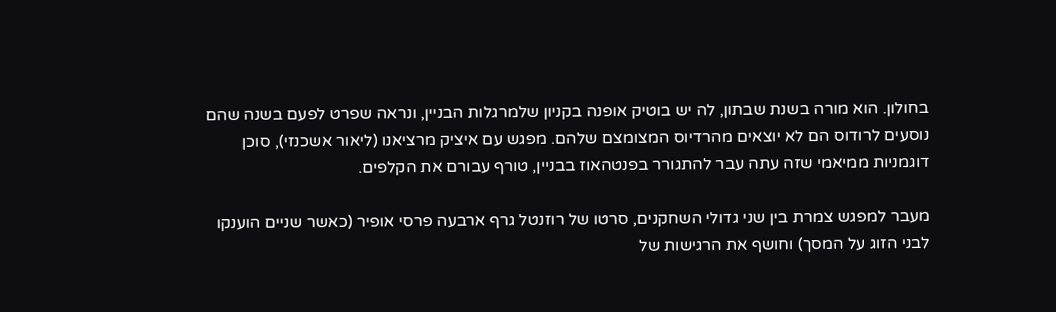בחולון. הוא מורה בשנת שבתון, לה יש בוטיק אופנה בקניון שלמרגלות הבניין, ונראה שפרט לפעם בשנה שהם נוסעים לרודוס הם לא יוצאים מהרדיוס המצומצם שלהם. מפגש עם איציק מרציאנו (ליאור אשכנזי), סוכן דוגמניות ממיאמי שזה עתה עבר להתגורר בפנטהאוז בבניין, טורף עבורם את הקלפים.

מעבר למפגש צמרת בין שני גדולי השחקנים, סרטו של רוזנטל גרף ארבעה פרסי אופיר (כאשר שניים הוענקו לבני הזוג על המסך) וחושף את הרגישות של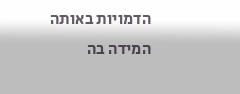הדמויות באותה המידה בה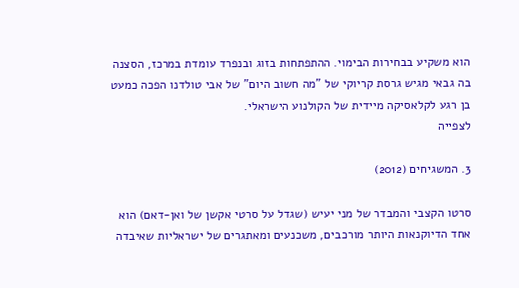הוא משקיע בבחירות הבימוי. ההתפתחות בזוג ובנפרד עומדת במרכז, הסצנה בה גבאי מגיש גרסת קריוקי של "מה חשוב היום" של אבי טולדנו הפכה כמעט בן רגע לקלאסיקה מיידית של הקולנוע הישראלי.
לצפייה

3. המשגיחים (2012)

סרטו הקצבי והמבדר של מני יעיש (שגדל על סרטי אקשן של ואן-דאם) הוא אחד הדיוקנאות היותר מורכבים, משכנעים ומאתגרים של ישראליות שאיבדה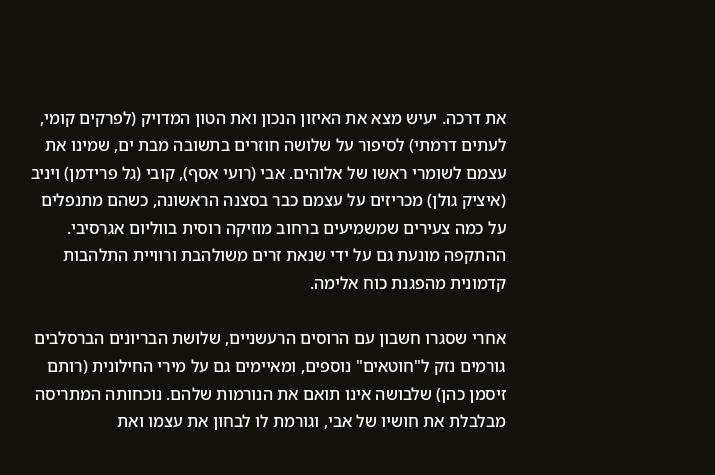את דרכה. יעיש מצא את האיזון הנכון ואת הטון המדויק (לפרקים קומי, לעתים דרמתי) לסיפור על שלושה חוזרים בתשובה מבת ים, שמינו את עצמם לשומרי ראשו של אלוהים. אבי (רועי אסף), קובי (גל פרידמן) ויניב (איציק גולן) מכריזים על עצמם כבר בסצנה הראשונה, כשהם מתנפלים על כמה צעירים שמשמיעים ברחוב מוזיקה רוסית בווליום אגרסיבי. ההתקפה מונעת גם על ידי שנאת זרים משולהבת ורוויית התלהבות קדמונית מהפגנת כוח אלימה.

אחרי שסגרו חשבון עם הרוסים הרעשניים, שלושת הבריונים הברסלבים גורמים נזק ל"חוטאים" נוספים, ומאיימים גם על מירי החילונית (רותם זיסמן כהן) שלבושה אינו תואם את הנורמות שלהם. נוכחותה המתריסה מבלבלת את חושיו של אבי, וגורמת לו לבחון את עצמו ואת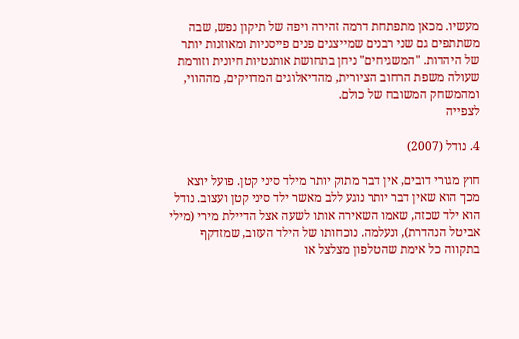מעשיו. מכאן מתפתחת דרמה זהירה ויפה של תיקון נפש, שבה משתתפים גם שני רבנים שמייצגים פנים פייסניות ומאוזנות יותר של היהדות. "המשגיחים" ניחן בתחושת אותנטיות חיונית וזורמת שעולה משפת הרחוב הציורית, מהדיאלוגים המדויקים, מההווי, ומהמשחק המשובח של כולם.
לצפייה

4. נודל (2007)

חוץ מגורי דובים, אין דבר מתוק יותר מילד סיני קטן. פועל יוצא מכך הוא שאין דבר יותר נוגע ללב מאשר ילד סיני קטן ועצוב. נודל הוא ילד שכזה, שאמו השאירה אותו לשעה אצל הדיילת מירי (מילי אביטל הנהדרת), ונעלמה. נוכחותו של הילד העזוב, שמזדקף בתקווה כל אימת שהטלפון מצלצל או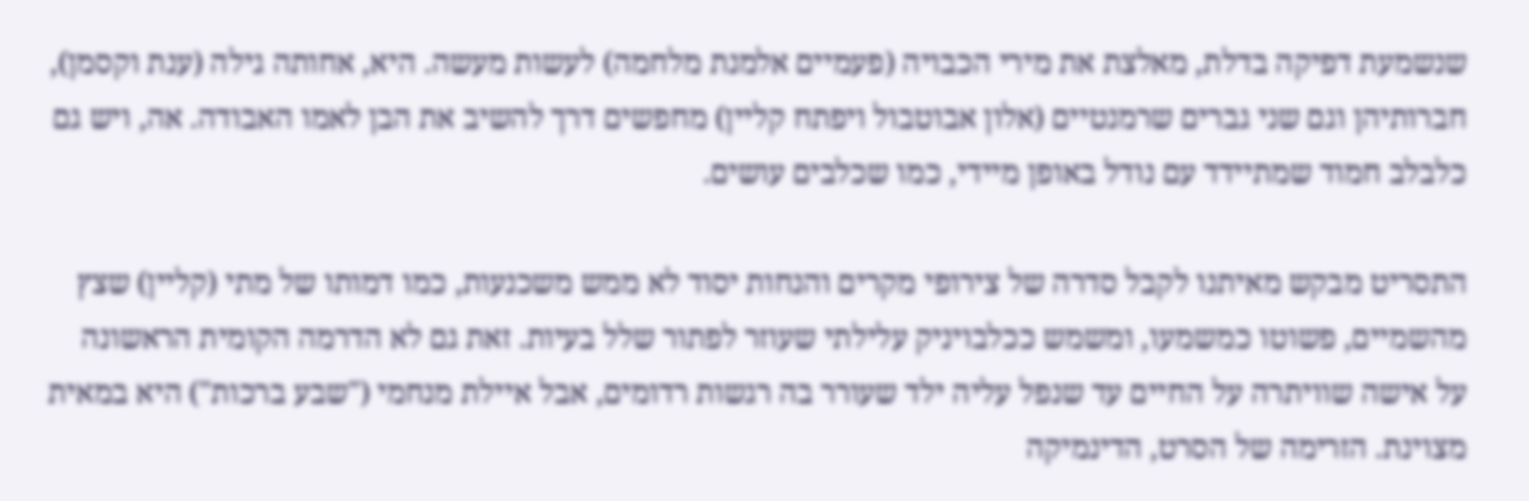שנשמעת דפיקה בדלת, מאלצת את מירי הכבויה (פעמיים אלמנת מלחמה) לעשות מעשה. היא, אחותה גילה (ענת וקסמן), חברותיהן וגם שני גברים שרמנטיים (אלון אבוטבול ויפתח קליין) מחפשים דרך להשיב את הבן לאמו האבודה. אה, ויש גם כלבלב חמוד שמתיידד עם נודל באופן מיידי, כמו שכלבים עושים.

התסריט מבקש מאיתנו לקבל סדרה של צירופי מקרים והנחות יסוד לא ממש משכנעות, כמו דמותו של מתי (קליין) שצץ מהשמיים, פשוטו כמשמעו, ומשמש ככלבויניק עלילתי שעוזר לפתור שלל בעיות. זאת גם לא הדרמה הקומית הראשונה על אישה שוויתרה על החיים עד שנפל עליה ילד שעורר בה רגשות רדומים, אבל איילת מנחמי ("שבע ברכות") היא במאית מצוינת. הזרימה של הסרט, הדינמיקה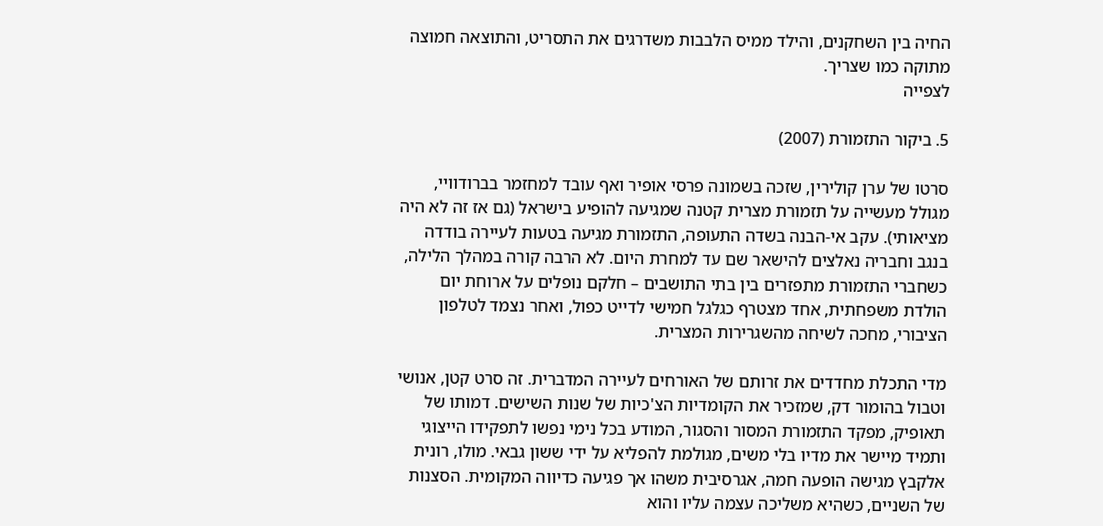החיה בין השחקנים, והילד ממיס הלבבות משדרגים את התסריט, והתוצאה חמוצה מתוקה כמו שצריך.
לצפייה

5. ביקור התזמורת (2007)

סרטו של ערן קולירין, שזכה בשמונה פרסי אופיר ואף עובד למחזמר בברודוויי, מגולל מעשייה על תזמורת מצרית קטנה שמגיעה להופיע בישראל (גם אז זה לא היה מציאותי). עקב אי-הבנה בשדה התעופה, התזמורת מגיעה בטעות לעיירה בודדה בנגב וחבריה נאלצים להישאר שם עד למחרת היום. לא הרבה קורה במהלך הלילה, כשחברי התזמורת מתפזרים בין בתי התושבים – חלקם נופלים על ארוחת יום הולדת משפחתית, אחד מצטרף כגלגל חמישי לדייט כפול, ואחר נצמד לטלפון הציבורי, מחכה לשיחה מהשגרירות המצרית.

מדי התכלת מחדדים את זרותם של האורחים לעיירה המדברית. זה סרט קטן, אנושי וטבול בהומור דק, שמזכיר את הקומדיות הצ'כיות של שנות השישים. דמותו של תאופיק, מפקד התזמורת המסור והסגור, המודע בכל נימי נפשו לתפקידו הייצוגי ותמיד מיישר את מדיו בלי משים, מגולמת להפליא על ידי ששון גבאי. מולו, רונית אלקבץ מגישה הופעה חמה, אגרסיבית משהו אך פגיעה כדיווה המקומית. הסצנות של השניים, כשהיא משליכה עצמה עליו והוא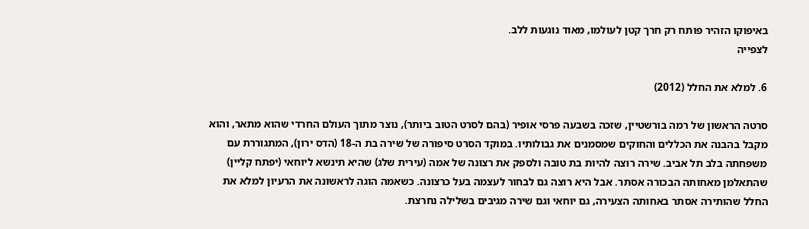באיפוקו הזהיר פותח רק חרך קטן לעולמו, מאוד נוגעות ללב.
לצפייה

6. למלא את החלל (2012)

סרטה הראשון של רמה בורשטיין, שזכה בשבעה פרסי אופיר (בהם לסרט הטוב ביותר), נוצר מתוך העולם החרדי שהוא מתאר, והוא מקבל בהבנה את הכללים והחוקים שמסמנים את גבולותיו. במוקד הסרט סיפורה של שירה בת ה-18 (הדס ירון), המתגוררת עם משפחתה בלב תל אביב. שירה רוצה להיות בת טובה ולספק את רצונה של אמה (עירית שלג) שהיא תינשא ליוחאי (יפתח קליין) שהתאלמן מאחותה הבכורה אסתר. אבל היא רוצה גם לבחור לעצמה בעל כרצונה. כשאמה הוגה לראשונה את הרעיון למלא את החלל שהותירה אסתר באחותה הצעירה, גם יוחאי וגם שירה מגיבים בשלילה נחרצת.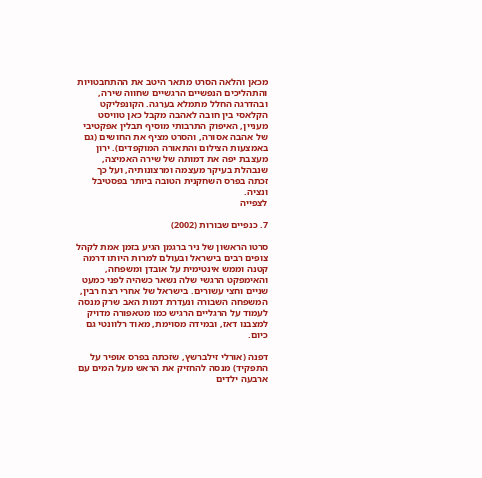מכאן והלאה הסרט מתאר היטב את ההתחבטויות והתהליכים הנפשיים הרגשיים שחווה שירה, ובהדרגה החלל מתמלא בערגה. הקונפליקט הקלאסי בין חובה לאהבה מקבל כאן טוויסט מעניין, האיפוק התרבותי מוסיף תבלין אפקטיבי של אהבה אסורה, והסרט מציף את החושים (גם באמצעות הצילום והתאורה המוקפדים). ירון מעצבת יפה את דמותה של שירה האמיצה, שנבהלת בעיקר מעצמה ומרצונותיה, ועל כך זכתה בפרס השחקנית הטובה ביותר בפסטיבל ונציה.
לצפייה

7. כנפיים שבורות (2002)

סרטו הראשון של ניר ברגמן הגיע בזמן אמת לקהל צופים רבים בישראל ובעולם למרות היותו דרמה קטנה וממש אינטימית על אובדן ומשפחה, והאימפקט הרגשי שלה נשאר כשהיה לפני כמעט שניים וחצי עשורים. בישראל של אחרי רצח רבין, המשפחה השבורה ונעדרת דמות האב שרק מנסה לעמוד על הרגליים הרגיש כמו מטאפורה מדויק למצבנו דאז, ובמידה מסוימת, מאוד רלוונטי גם כיום.

דפנה (אורלי זילברשץ, שזכתה בפרס אופיר על התפקיד) מנסה להחזיק את הראש מעל המים עם ארבעה ילדים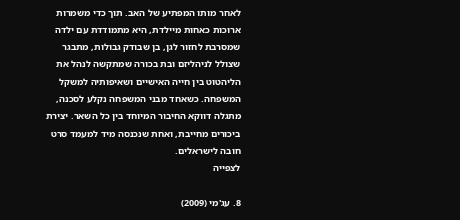לאחר מותו המפתיע של האב. תוך כדי משמרות ארוכות כאחות מיילדת, היא מתמודדת עם ילדה שמסרבת לחזור לגן, בן שבודק גבולות, מתבגר שצולל לניהליזם ובת בכורה שמתקשה לנהל את הליהטוט בין חייה האישיים ושאיפותיה למשקל המשפחה. כשאחד מבני המשפחה נקלע לסכנה, מתגלה דווקא החיבור המיוחד בין כל השאר. יצירת ביכורים מחייבת, ואחת שנכנסה מיד למעמד סרט חובה לישראלים.
לצפייה

8. עג'מי (2009)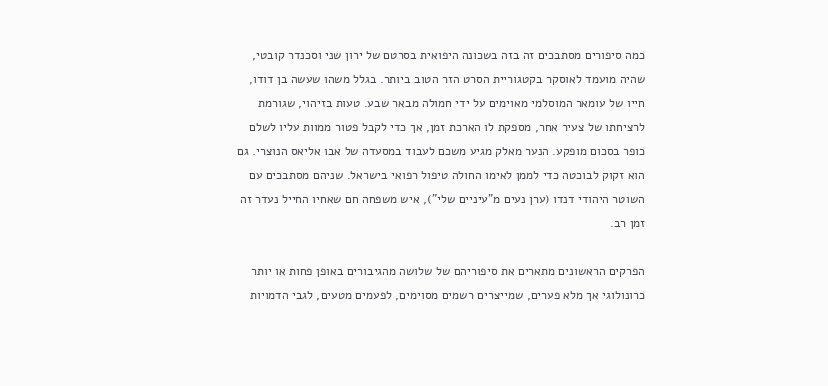כמה סיפורים מסתבכים זה בזה בשכונה היפואית בסרטם של ירון שני וסכנדר קובטי, שהיה מועמד לאוסקר בקטגוריית הסרט הזר הטוב ביותר. בגלל משהו שעשה בן דודו, חייו של עומאר המוסלמי מאוימים על ידי חמולה מבאר שבע. טעות בזיהוי, שגורמת לרציחתו של צעיר אחר, מספקת לו הארכת זמן, אך כדי לקבל פטור ממוות עליו לשלם כופר בסכום מופקע. הנער מאלק מגיע משכם לעבוד במסעדה של אבו אליאס הנוצרי. גם הוא זקוק לבוכטה כדי לממן לאימו החולה טיפול רפואי בישראל. שניהם מסתבכים עם השוטר היהודי דנדו (ערן נעים מ"עיניים שלי"), איש משפחה חם שאחיו החייל נעדר זה זמן רב.

הפרקים הראשונים מתארים את סיפוריהם של שלושה מהגיבורים באופן פחות או יותר כרונולוגי אך מלא פערים, שמייצרים רשמים מסוימים, לפעמים מטעים, לגבי הדמויות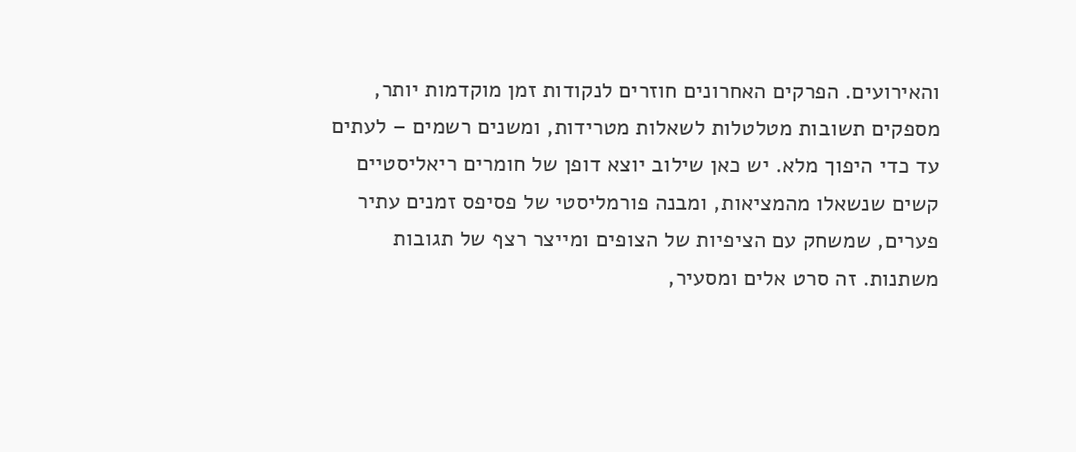והאירועים. הפרקים האחרונים חוזרים לנקודות זמן מוקדמות יותר, מספקים תשובות מטלטלות לשאלות מטרידות, ומשנים רשמים – לעתים עד כדי היפוך מלא. יש כאן שילוב יוצא דופן של חומרים ריאליסטיים קשים שנשאלו מהמציאות, ומבנה פורמליסטי של פסיפס זמנים עתיר פערים, שמשחק עם הציפיות של הצופים ומייצר רצף של תגובות משתנות. זה סרט אלים ומסעיר,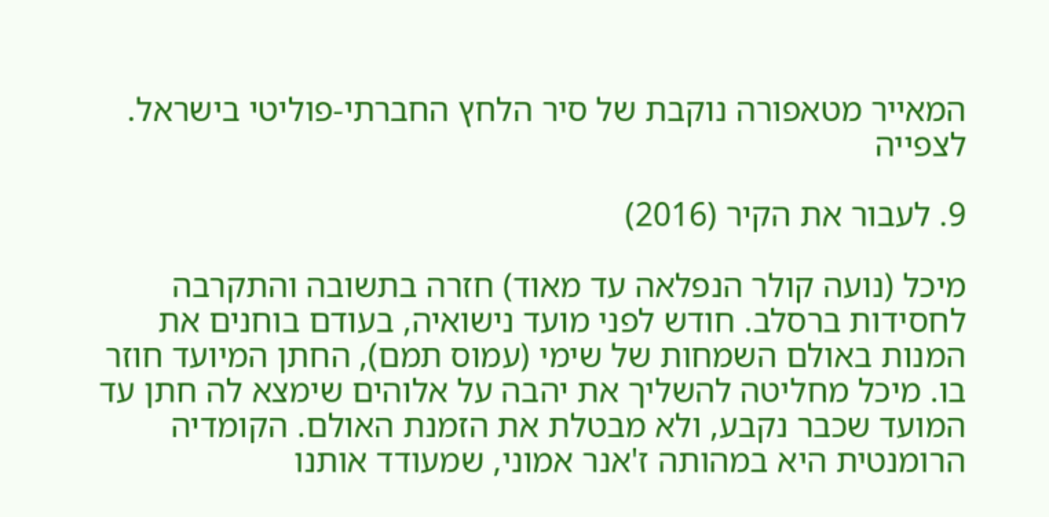המאייר מטאפורה נוקבת של סיר הלחץ החברתי-פוליטי בישראל.
לצפייה

9. לעבור את הקיר (2016)

מיכל (נועה קולר הנפלאה עד מאוד) חזרה בתשובה והתקרבה לחסידות ברסלב. חודש לפני מועד נישואיה, בעודם בוחנים את המנות באולם השמחות של שימי (עמוס תמם), החתן המיועד חוזר בו. מיכל מחליטה להשליך את יהבה על אלוהים שימצא לה חתן עד המועד שכבר נקבע, ולא מבטלת את הזמנת האולם. הקומדיה הרומנטית היא במהותה ז'אנר אמוני, שמעודד אותנו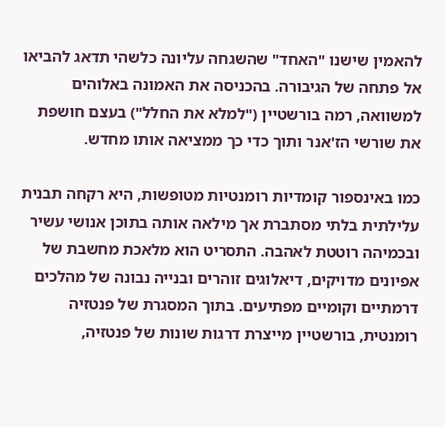להאמין שישנו "האחד" שהשגחה עליונה כלשהי תדאג להביאו אל פתחה של הגיבורה. בהכניסה את האמונה באלוהים למשוואה, רמה בורשטיין ("למלא את החלל") בעצם חושפת את שורשי הז'אנר ותוך כדי כך ממציאה אותו מחדש.

כמו באינספור קומדיות רומנטיות מטופשות, היא רקחה תבנית עלילתית בלתי מסתברת אך מילאה אותה בתוכן אנושי עשיר ובכמיהה רוטטת לאהבה. התסריט הוא מלאכת מחשבת של אפיונים מדויקים, דיאלוגים זוהרים ובנייה נבונה של מהלכים דרמתיים וקומיים מפתיעים. בתוך המסגרת של פנטזיה רומנטית, בורשטיין מייצרת דרגות שונות של פנטזיה,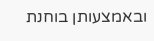ובאמצעותן בוחנת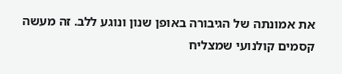את אמונתה של הגיבורה באופן שנון ונוגע ללב. זה מעשה קסמים קולנועי שמצליח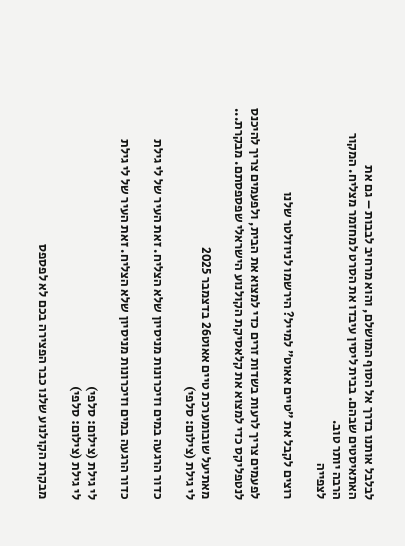לבלבל אותנו בדרך אל הסוף המושלם, והוא מרחיב לבבות – גם את האתאיסטים שבהם. בבית ליסין עיבדו את הסרט למחזמר מצליח. המקור הרבה יותר טוב.
לצפייה

רוצים לקבל את ״טיים אאוט״ למייל? הירשמו לניוזלטר שלנו

לפעמים צריך לרעות בשדות זרים כדי למצוא את הבית, ולפעמים צריך להיכנס לנטפליקס כדי למצוא את קלאסיקת הקולנוע הישראלי שפספסתם. מבקרת...

מאתיעל שובומערכת טיים אאוט26 בדצמבר 2025
לי גילת (צילום: סלפי)

כדור הרגעה במים וזיכרונות מניסיון שלא הצליח. זאת העיר של לי גילת

כדור הרגעה במים וזיכרונות מניסיון שלא הצליח. זאת העיר של לי גילת

לי גילת (צילום: סלפי)
לי גילת (צילום: סלפי)

מבקרת הקולנוע שלנו כבר הפצירה בכם לא לפספס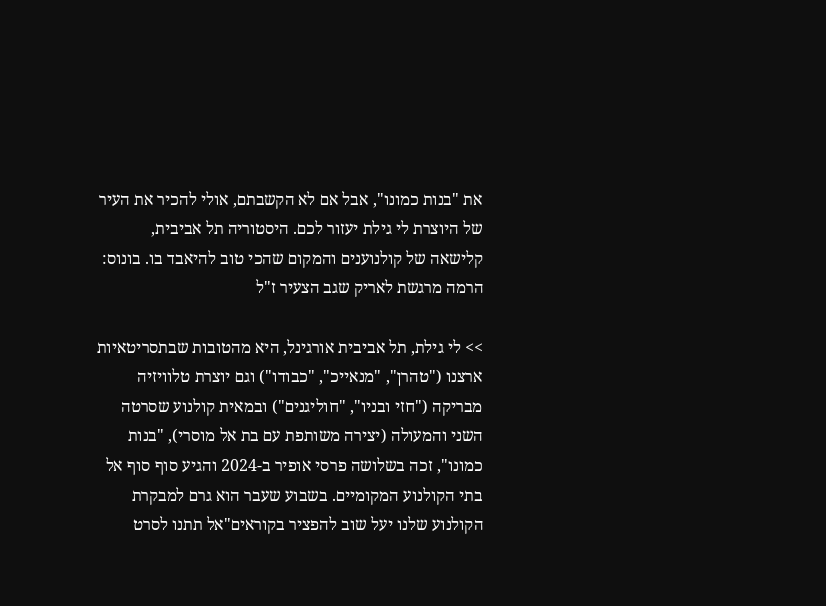את "בנות כמונו", אבל אם לא הקשבתם, אולי להכיר את העיר של היוצרת לי גילת יעזור לכם. היסטוריה תל אביבית, קלישאה של קולנוענים והמקום שהכי טוב להיאבד בו. בונוס: הרמה מרגשת לאריק שגב הצעיר ז"ל

>> לי גילת, תל אביבית אורגינל, היא מהטובות שבתסריטאיות ארצנו ("טהרן", "מנאייכ", "כבודו") וגם יוצרת טלוויזיה מבריקה ("חזי ובניו", "חוליגנים") ובמאית קולנוע שסרטה השני והמעולה (יצירה משותפת עם בת אל מוסרי), "בנות כמונו", זכה בשלושה פרסי אופיר ב-2024 והגיע סוף סוף אל בתי הקולנוע המקומיים. בשבוע שעבר הוא גרם למבקרת הקולנוע שלנו יעל שוב להפציר בקוראים"אל תתנו לסרט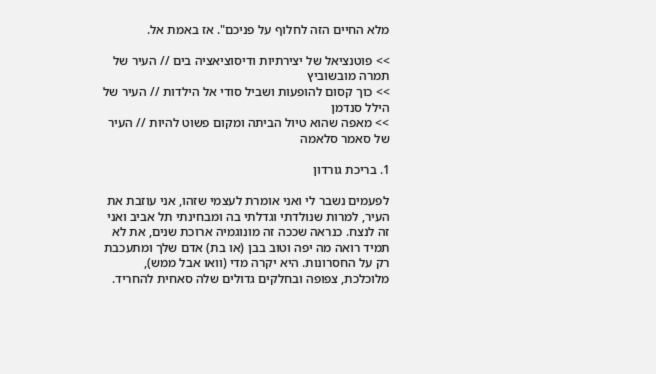מלא החיים הזה לחלוף על פניכם". אז באמת אל.

>> פוטנציאל של יצירתיות ודיסוציאציה בים // העיר של תמרה מובשוביץ
>> כוך קסום להופעות ושביל סודי אל הילדות // העיר של הילל סנדמן
>> מאפה שהוא טיול הביתה ומקום פשוט להיות // העיר של סאמר סלאמה

1. בריכת גורדון

לפעמים נשבר לי ואני אומרת לעצמי שזהו, אני עוזבת את העיר, למרות שנולדתי וגדלתי בה ומבחינתי תל אביב ואני זה לנצח. כנראה שככה זה מונוגמיה ארוכת שנים, את לא תמיד רואה מה יפה וטוב בבן (או בת) אדם שלך ומתעכבת רק על החסרונות. היא יקרה מדי (וואו אבל ממש), מלוכלכת, צפופה ובחלקים גדולים שלה סאחית להחריד.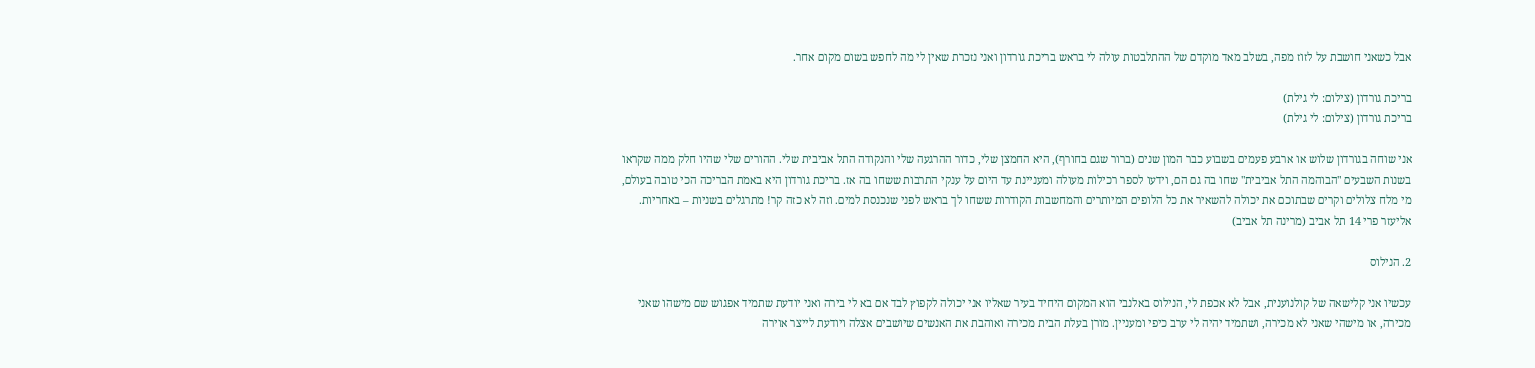אבל כשאני חושבת על לזוז מפה, בשלב מאד מוקדם של ההתלבטות עולה לי בראש בריכת גורדון ואני נזכרת שאין לי מה לחפש בשום מקום אחר.

בריכת גורדון (צילום: לי גילת)
בריכת גורדון (צילום: לי גילת)

אני שוחה בגורדון שלוש או ארבע פעמים בשבוע כבר המון שנים (ברור שגם בחורף), היא החמצן שלי, כדור ההרגעה שלי והנקודה התל אביבית שלי. ההורים שלי שהיו חלק ממה שקראו בשנות השבעים "הבוהמה התל אביבית" שחו בה גם הם, וידעו לספר רכילות מעולה ומעניינת עד היום על ענקי התרבות ששחו בה אז. בריכת גורדון היא באמת הבריכה הכי טובה בעולם, מי מלח צלולים וקרים שבתוכם את יכולה להשאיר את כל הלופים המיותרים והמחשבות הקודרות ששחו לך בראש לפני שנכנסת למים. וזה לא כזה קר! מתרגלים בשניות – באחריות.
אליעזר פרי 14 תל אביב (מרינה תל אביב)

2. הנילוס

עכשיו אני קלישאה של קולנוענית, אבל לא אכפת לי, הנילוס באלנבי הוא המקום היחיד בעיר שאליו אני יכולה לקפוץ לבד אם בא לי בירה ואני יודעת שתמיד אפגוש שם מישהו שאני מכירה, או מישהי שאני לא מכירה, ושתמיד יהיה לי ערב כיפי ומעניין. מורן בעלת הבית מכירה ואוהבת את האנשים שיושבים אצלה ויודעת לייצר אוירה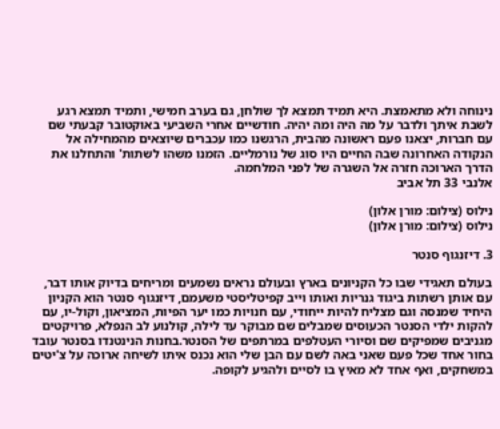נינוחה ולא מתאמצת. היא תמיד תמצא לך שולחן, גם בערב חמישי, ותמיד תמצא רגע לשבת איתך ולדבר על מה היה ומה יהיה. חודשיים אחרי השביעי באוקטובר קבעתי שם עם חברות, יצאנו פעם ראשונה מהבית, הרגשנו כמו עכברים שיוצאים מהמחילה אל הנקודה האחרונה שבה החיים היו סוג של נורמליים. הזמנו משהו לשתות' והתחלנו את הדרך הארוכה חזרה אל השגרה של לפני המלחמה.
אלנבי 33 תל אביב

נילוס (צילום: מורן אלון)
נילוס (צילום: מורן אלון)

3. דיזנגוף סנטר

בעולם תאגידי שבו כל הקניונים בארץ ובעולם נראים נשמעים ומריחים בדיוק אותו דבר, עם אותן רשתות ביגוד גנריות ואותו וייב קפיטליסטי משעמם, דיזנגוף סנטר הוא הקניון היחיד שמנסה וגם מצליח להיות ייחודי, עם חנויות כמו יער הפיות, המציאון, וקול-יו, עם להקות ילדי הסנטר הכעוסים שמבלים שם מבוקר עד לילה, קולנוע לב הנפלא, פרויקטים מגניבים שמפיקים שם וסיורי העטלפים במרתפים של הסנטר.בחנות הנינטנדו בסנטר עובד בחור אחד שכל פעם שאני באה לשם עם הבן שלי הוא נכנס איתו לשיחה ארוכה על צ'יטים במשחקים, ואף אחד לא מאיץ בו לסיים ולהגיע לקופה.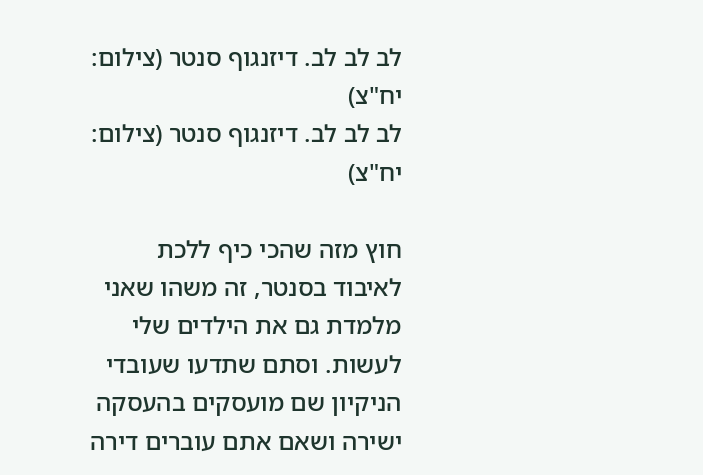לב לב לב. דיזנגוף סנטר (צילום: יח"צ)
לב לב לב. דיזנגוף סנטר (צילום: יח"צ)

חוץ מזה שהכי כיף ללכת לאיבוד בסנטר, זה משהו שאני מלמדת גם את הילדים שלי לעשות. וסתם שתדעו שעובדי הניקיון שם מועסקים בהעסקה ישירה ושאם אתם עוברים דירה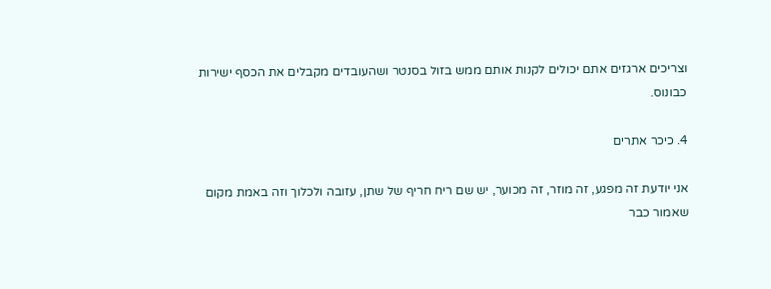וצריכים ארגזים אתם יכולים לקנות אותם ממש בזול בסנטר ושהעובדים מקבלים את הכסף ישירות כבונוס.

4. כיכר אתרים

אני יודעת זה מפגע, זה מוזר, זה מכוער, יש שם ריח חריף של שתן, עזובה ולכלוך וזה באמת מקום שאמור כבר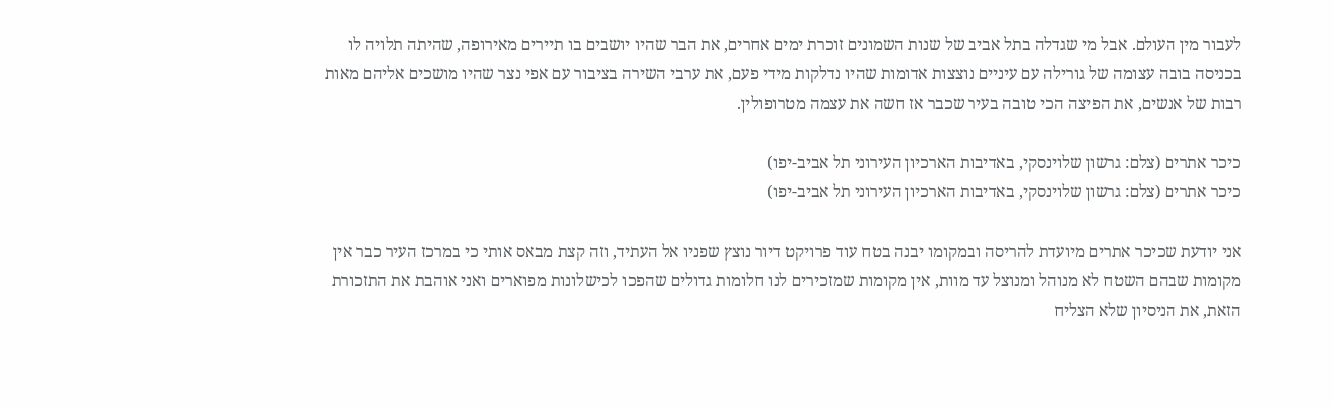לעבור מין העולם. אבל מי שגדלה בתל אביב של שנות השמונים זוכרת ימים אחרים, את הבר שהיו יושבים בו תיירים מאירופה, שהיתה תלויה לו בכניסה בובה עצומה של גורילה עם עיניים נוצצות אדומות שהיו נדלקות מידי פעם, את ערבי השירה בציבור עם אפי נצר שהיו מושכים אליהם מאות רבות של אנשים, את הפיצה הכי טובה בעיר שכבר אז חשה את עצמה מטרופולין.

כיכר אתרים (צלם: גרשון שלוינסקי, באדיבות הארכיון העירוני תל אביב-יפו)
כיכר אתרים (צלם: גרשון שלוינסקי, באדיבות הארכיון העירוני תל אביב-יפו)

אני יודעת שכיכר אתרים מיועדת להריסה ובמקומו יבנה בטח עוד פרויקט דיור נוצץ שפניו אל העתיד, וזה קצת מבאס אותי כי במרכז העיר כבר אין מקומות שבהם השטח לא מנוהל ומנוצל עד מוות, אין מקומות שמזכירים לנו חלומות גדולים שהפכו לכישלונות מפוארים ואני אוהבת את התזכורת הזאת, את הניסיון שלא הצליח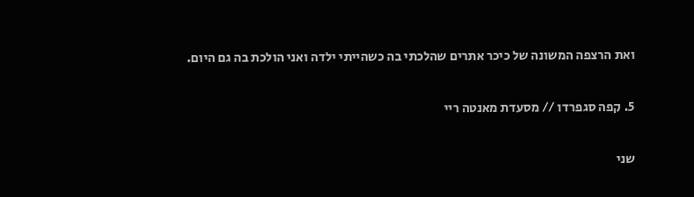ואת הרצפה המשונה של כיכר אתרים שהלכתי בה כשהייתי ילדה ואני הולכת בה גם היום.

5. קפה סגפרדו // מסעדת מאנטה ריי

שני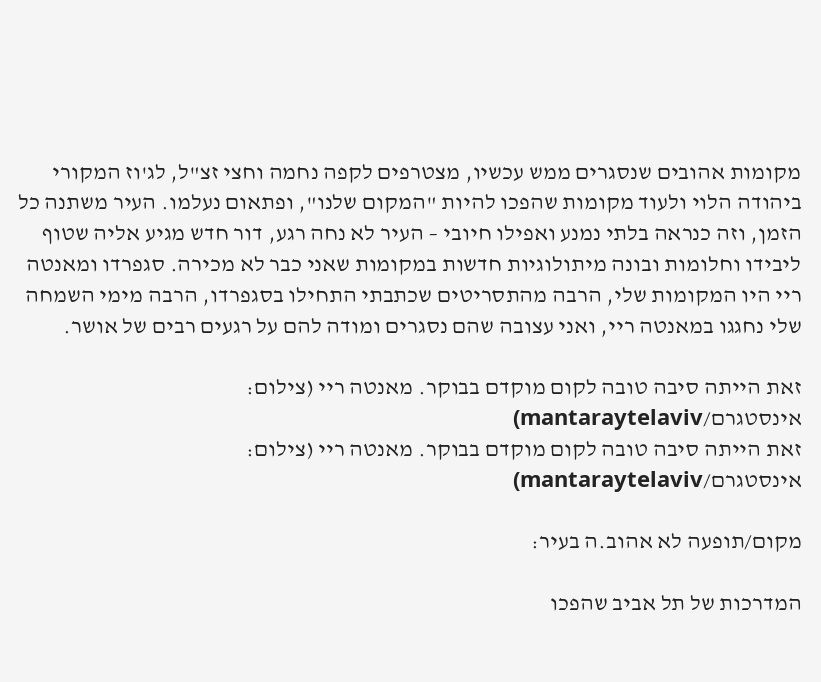מקומות אהובים שנסגרים ממש עכשיו, מצטרפים לקפה נחמה וחצי זצ"ל, לג'וז המקורי ביהודה הלוי ולעוד מקומות שהפכו להיות "המקום שלנו", ופתאום נעלמו. העיר משתנה כל הזמן, וזה כנראה בלתי נמנע ואפילו חיובי – העיר לא נחה רגע, דור חדש מגיע אליה שטוף ליבידו וחלומות ובונה מיתולוגיות חדשות במקומות שאני כבר לא מכירה. סגפרדו ומאנטה ריי היו המקומות שלי, הרבה מהתסריטים שכתבתי התחילו בסגפרדו, הרבה מימי השמחה שלי נחגגו במאנטה ריי, ואני עצובה שהם נסגרים ומודה להם על רגעים רבים של אושר.

זאת הייתה סיבה טובה לקום מוקדם בבוקר. מאנטה ריי (צילום: אינסטגרם/mantaraytelaviv)
זאת הייתה סיבה טובה לקום מוקדם בבוקר. מאנטה ריי (צילום: אינסטגרם/mantaraytelaviv)

מקום/תופעה לא אהוב.ה בעיר:

המדרכות של תל אביב שהפכו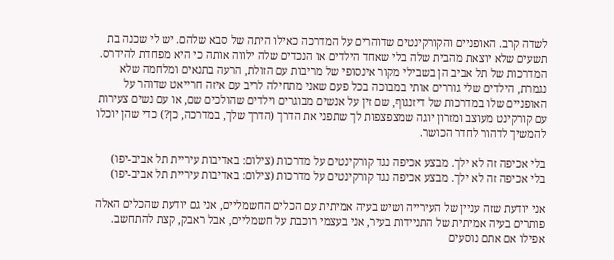לשדה קרב. האופניים והקורקינטים שדוהרים על המדרכה כאילו היתה של סבא שלהם. יש לי שכנה בת תשעים שלא יוצאת מהבית שלה בלי שאחד הילדים או הנכדים שלה ילווה אותה כי היא מפחדת להידרס. המדרכות של תל אביב הן בשבילי מקור אינסופי של מריבות עם הזולת, הרעה בתנאים ומלחמה שלא נגמרת, הילדים שלי גוררים אותי במבוכה בכל פעם שאני מתחילה לריב עם איזה חרייאט שדוהר על האופניים שלו במדרכות של דיזנגוף, שם זין על אנשים מבוגרים וילדים שהולכים שם, או עם נשים צעירות עם קורקינט מעוצב ומזרון יוגה שמצפצפות לך שתפני את הדרך (הדרך שלך, במדרכה, כן?) כדי שהן יוכלו להמשיך לדהור לחדר הכושר.

בלי אכיפה זה לא ילך. מבצע אכיפה נגד קורקינטים על מדרכות (צילום: באדיבות עיריית תל אביב-יפו)
בלי אכיפה זה לא ילך. מבצע אכיפה נגד קורקינטים על מדרכות (צילום: באדיבות עיריית תל אביב-יפו)

אני יודעת שזה עניין של העירייה ושיש בעיה אמיתית עם הכלים החשמליים, אני גם יודעת שהכלים האלה פותרים בעיה אמיתית של התניידות בעיר, אני בעצמי רוכבת על חשמליים, אבל ראבק, קצת להתחשב. אפילו אם אתם נוסעים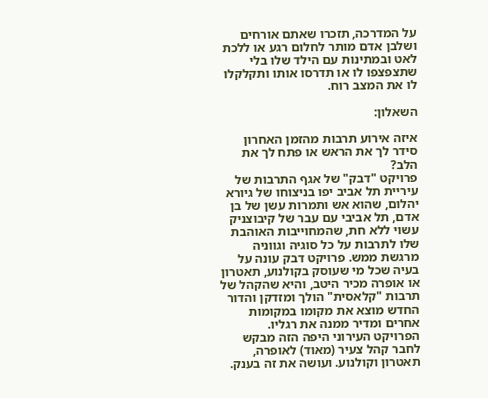על המדרכה, תזכרו שאתם אורחים ושלבן אדם מותר לחלום רגע או ללכת לאט ובמתינות עם הילד שלו בלי שתצפצפו לו או תדרסו אותו ותקלקלו לו את המצב רוח.

השאלון:

איזה אירוע תרבות מהזמן האחרון סידר לך את הראש או פתח לך את הלב?
פרויקט "דבק" של אגף התרבות של עיריית תל אביב יפו בניצוחו של גיורא יהלום, שהוא אש ותמרות עשן של בן אדם, תל אביבי עם עבר של קיבוצניק עשוי ללא חת, שהמחוייבות האוהבת שלו לתרבות על כל סוגיה וגווניה מרגשת ממש. פרויקט דבק עונה על בעיה שכל מי שעוסק בקולנוע, תאטרון או אופרה מכיר היטב, והיא שהקהל של תרבות "קלאסית" הולך ומזדקן והדור החדש מוצא את מקומו במקומות אחרים ומדיר ממנה את רגליו. הפרויקט העירוני היפה הזה מבקש לחבר קהל צעיר (מאוד) לאופרה, תאטרון וקולנוע. ועושה את זה בענק.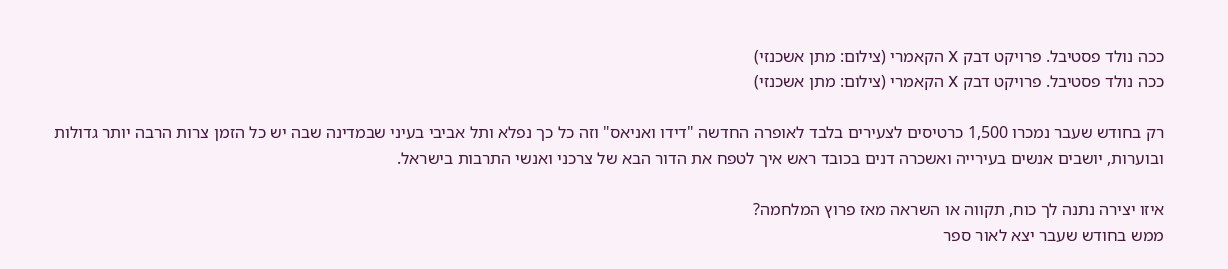ככה נולד פסטיבל. פרויקט דבק X הקאמרי (צילום: מתן אשכנזי)
ככה נולד פסטיבל. פרויקט דבק X הקאמרי (צילום: מתן אשכנזי)

רק בחודש שעבר נמכרו 1,500 כרטיסים לצעירים בלבד לאופרה החדשה "דידו ואניאס" וזה כל כך נפלא ותל אביבי בעיני שבמדינה שבה יש כל הזמן צרות הרבה יותר גדולות ובוערות, יושבים אנשים בעירייה ואשכרה דנים בכובד ראש איך לטפח את הדור הבא של צרכני ואנשי התרבות בישראל.

איזו יצירה נתנה לך כוח, תקווה או השראה מאז פרוץ המלחמה?
ממש בחודש שעבר יצא לאור ספר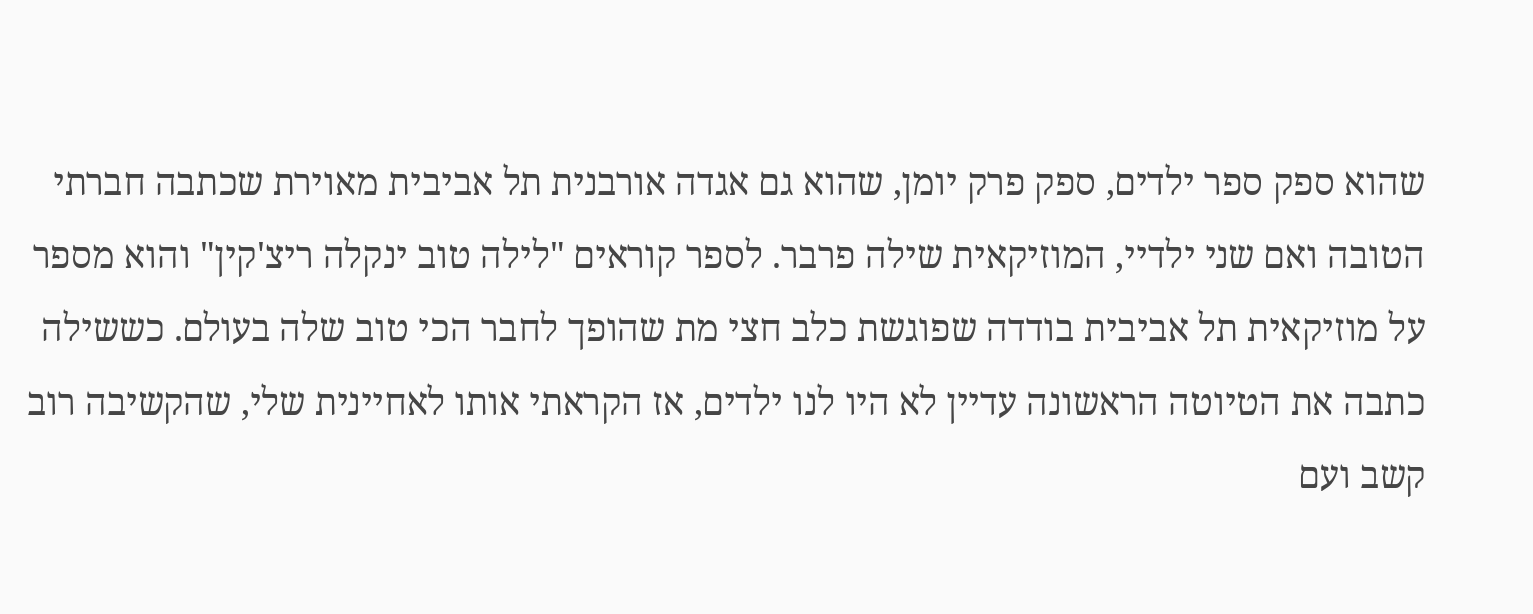שהוא ספק ספר ילדים, ספק פרק יומן, שהוא גם אגדה אורבנית תל אביבית מאוירת שכתבה חברתי הטובה ואם שני ילדיי, המוזיקאית שילה פרבר. לספר קוראים "לילה טוב ינקלה ריצ'קין" והוא מספר על מוזיקאית תל אביבית בודדה שפוגשת כלב חצי מת שהופך לחבר הכי טוב שלה בעולם. כששילה כתבה את הטיוטה הראשונה עדיין לא היו לנו ילדים, אז הקראתי אותו לאחיינית שלי, שהקשיבה רוב קשב ועם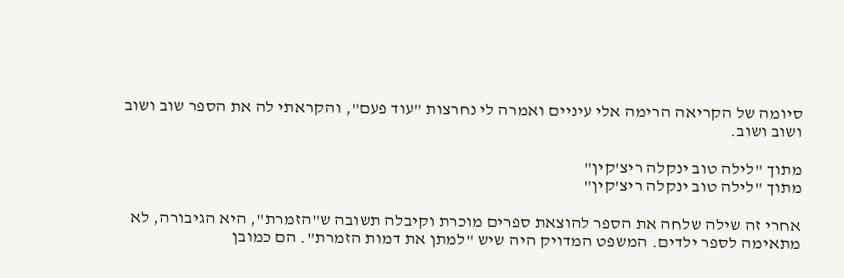סיומה של הקריאה הרימה אלי עיניים ואמרה לי נחרצות "עוד פעם", והקראתי לה את הספר שוב ושוב ושוב ושוב.

מתוך "לילה טוב ינקלה ריצ'קין"
מתוך "לילה טוב ינקלה ריצ'קין"

אחרי זה שילה שלחה את הספר להוצאת ספרים מוכרת וקיבלה תשובה ש"הזמרת", היא הגיבורה, לא מתאימה לספר ילדים. המשפט המדויק היה שיש "למתן את דמות הזמרת". הם כמובן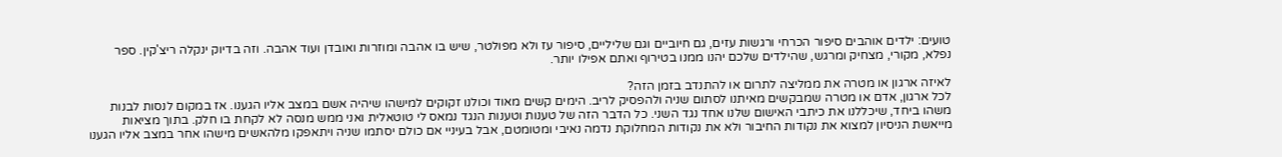טועים: ילדים אוהבים סיפור הכרחי ורגשות עזים, גם חיוביים וגם שליליים, סיפור עז ולא מפולטר, שיש בו אהבה ומוזרות ואובדן ועוד אהבה. וזה בדיוק ינקלה ריצ'קין. ספר נפלא, מקורי, מצחיק ומרגש, שהילדים שלכם יהנו ממנו בטירוף ואתם אפילו יותר.

לאיזה ארגון או מטרה את ממליצה לתרום או להתנדב בזמן הזה?
לכל ארגון, אדם או מטרה שמבקשים מאיתנו לסתום שניה ולהפסיק לריב. הימים קשים מאוד וכולנו זקוקים למישהו שיהיה אשם במצב אליו הגענו. אז במקום לנסות לבנות משהו ביחד, שיכללנו את כיתבי האישום שלנו אחד נגד השני. כל הדבר הזה של טענות וטענות הנגד נמאס לי טוטאלית ואני ממש מנסה לא לקחת בו חלק. בתוך מציאות מייאשת הניסיון למצוא את נקודות החיבור ולא את נקודות המחלוקת נדמה נאיבי ומטומטם, אבל בעיניי אם כולם יסתמו שניה ויתאפקו מלהאשים מישהו אחר במצב אליו הגענו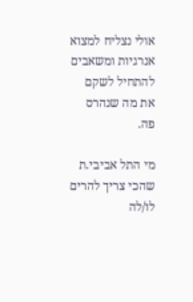אולי נצליח למצוא אנרגיות ומשאבים להתחיל לשקם את מה שנהרס פה.

מי התל אביבי.ת שהכי צריך להרים לו/לה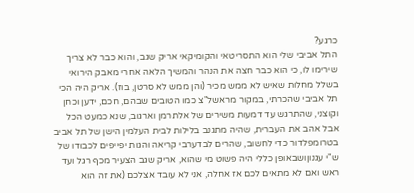כרגע?
התל אביבי שלי הוא התסריטאי והקומיקאי אריק שגב, והוא כבר לא צריך שירימו לו, כי הוא כבר חצה את הנהר והמשיך הלאה אחרי מאבק הירואי בשלל מחלות שאיש לא ממש מכיר (והן ממש לא סרטן, בוז). אריק היה הכי תל אביבי שהכרתי, במקור מראשל"צ כמו הטובים שבהם, חכם, ידען וכחן וקוצני, שהתרגש עד דמעות משירים של אלתרמן וארגוב, שנא כמעט הכל אבל אהב את העברית, שהיה מתגנב בלילות לבית העלמין הישן של תל אביב בטרומפלדור כדי לחשוב, שהרים לבדערבי קריאה והגות יפייפים לכבודו של ש"י עגנוןושבאופן כללי היה פשוט מי שהוא, אריק שגב הצעיר מכף רגל ועד ראש ואם לא מתאים לכם אז אחלה, אני לא עובד אצלכם (את זה הוא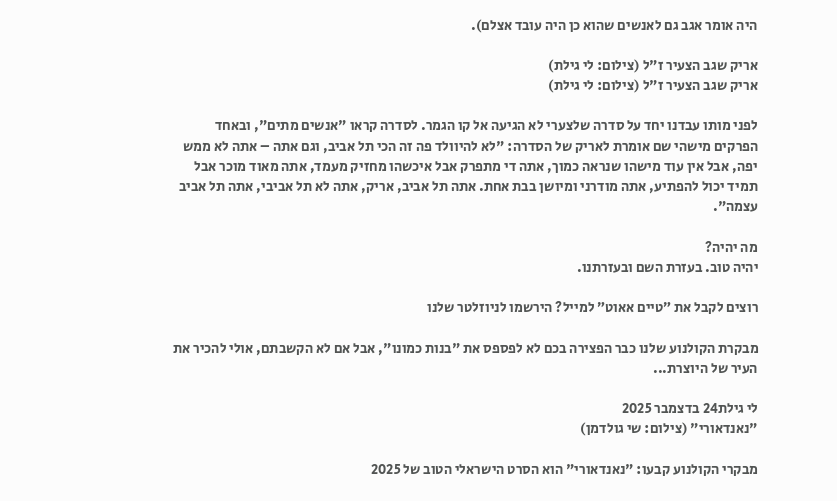היה אומר אגב גם לאנשים שהוא כן היה עובד אצלם).

אריק שגב הצעיר ז"ל (צילום: לי גילת)
אריק שגב הצעיר ז"ל (צילום: לי גילת)

לפני מותו עבדנו יחד על סדרה שלצערי לא הגיעה אל קו הגמר. לסדרה קראו "אנשים מתים", ובאחד הפרקים מישהי שם אומרת לאריק של הסדרה: "לא להיוולד פה זה הכי תל אביב, וגם אתה – אתה לא ממש יפה, אבל אין עוד מישהו שנראה כמוך, אתה די מתפרק אבל איכשהו מחזיק מעמד, אתה מאוד מוכר אבל תמיד יכול להפתיע, אתה מודרני ומיושן בבת אחת. אתה תל אביב, אריק, אתה לא תל אביבי, אתה תל אביב עצמה".

מה יהיה?
יהיה טוב. בעזרת השם ובעזרתנו.

רוצים לקבל את ״טיים אאוט״ למייל? הירשמו לניוזלטר שלנו

מבקרת הקולנוע שלנו כבר הפצירה בכם לא לפספס את "בנות כמונו", אבל אם לא הקשבתם, אולי להכיר את העיר של היוצרת...

לי גילת24 בדצמבר 2025
"נאנדאורי" (צילום: שי גולדמן)

מבקרי הקולנוע קבעו: "נאנדאורי" הוא הסרט הישראלי הטוב של 2025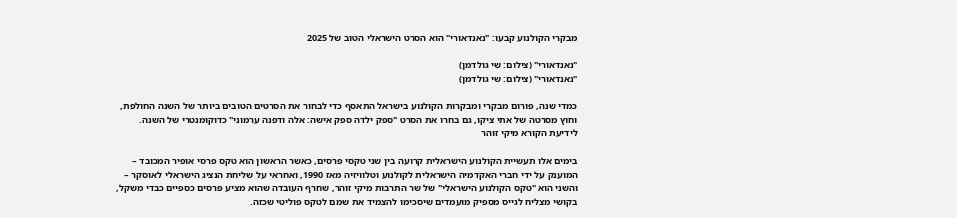מבקרי הקולנוע קבעו: "נאנדאורי" הוא הסרט הישראלי הטוב של 2025

"נאנדאורי" (צילום: שי גולדמן)
"נאנדאורי" (צילום: שי גולדמן)

כמדי שנה, פורום מבקרי ומבקרות הקולנוע בישראל התאסף כדי לבחור את הסרטים הטובים ביותר של השנה החולפת, וחוץ מסרטה של אתי ציקו, גם בחרו את הסרט "ספק ילדה ספק אישה: אלה ודפנה ערמוני" כדוקומנטרי של השנה. לידיעת הקורא מיקי זוהר

בימים אלו תעשיית הקולנוע הישראלית קרועה בין שני טקסי פרסים, כאשר הראשון הוא טקס פרסי אופיר המכובד – המוענק על ידי חברי האקדמיה הישראלית לקולנוע וטלוויזיה מאז 1990, ואחראי על שליחת הנציג הישראלי לאוסקר – והשני הוא "טקס הקולנוע הישראלי" של שר התרבות מיקי זוהר, שחרף העובדה שהוא מציע פרסים כספיים כבדי משקל, בקושי מצליח לגייס מספיק מועמדים שיסכימו להצמיד את שמם לטקס פוליטי שכזה.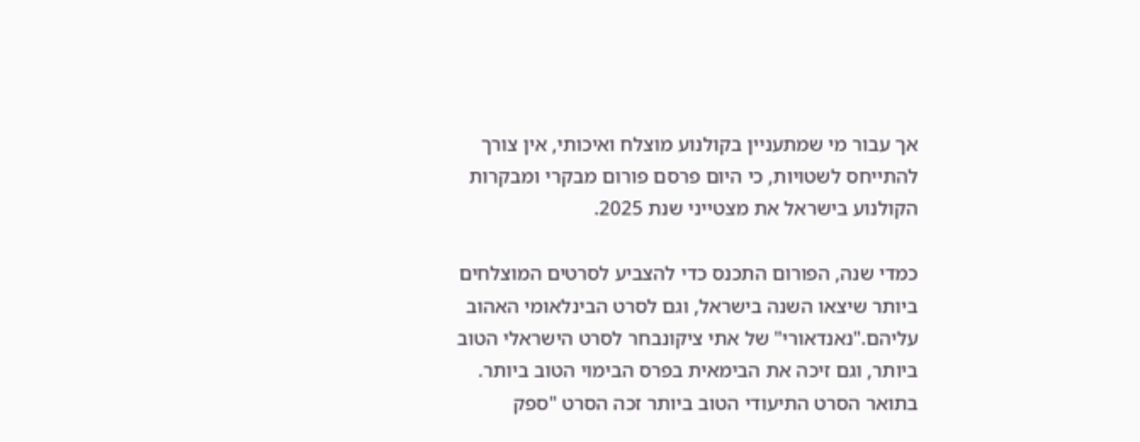אך עבור מי שמתעניין בקולנוע מוצלח ואיכותי, אין צורך להתייחס לשטויות, כי היום פרסם פורום מבקרי ומבקרות הקולנוע בישראל את מצטייני שנת 2025.

כמדי שנה, הפורום התכנס כדי להצביע לסרטים המוצלחים ביותר שיצאו השנה בישראל, וגם לסרט הבינלאומי האהוב עליהם."נאנדאורי" של אתי ציקונבחר לסרט הישראלי הטוב ביותר, וגם זיכה את הבימאית בפרס הבימוי הטוב ביותר. בתואר הסרט התיעודי הטוב ביותר זכה הסרט "ספק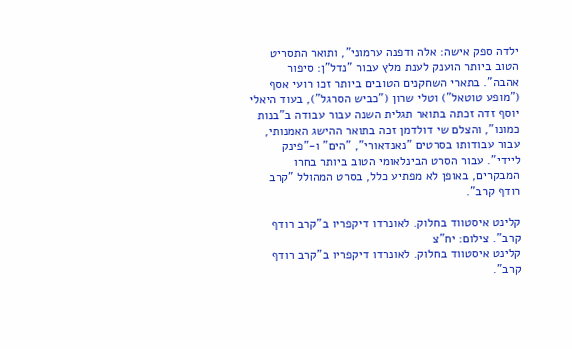ילדה ספק אישה: אלה ודפנה ערמוני", ותואר התסריט הטוב ביותר הוענק לענת מלץ עבור "נדל"ן: סיפור אהבה". בתארי השחקנים הטובים ביותר זכו רועי אסף ("מופע טוטאל") וטלי שרון ("כביש הסרגל"), בעוד היאלי יוסף זדה זכתה בתואר תגלית השנה עבור עבודה ב"בנות כמונו", והצלם שי דולדמן זכה בתואר ההישג האמנותי, עבור עבודותו בסרטים "נאנדאורי", "הים" ו-"פינק ליידי". עבור הסרט הבינלאומי הטוב ביותר בחרו המבקרים, באופן לא מפתיע כלל, בסרט המהולל "קרב רודף קרב".

קלינט איסטווד בחלוק. לאונרדו דיקפריו ב"קרב רודף קרב". צילום: יח"צ
קלינט איסטווד בחלוק. לאונרדו דיקפריו ב"קרב רודף קרב".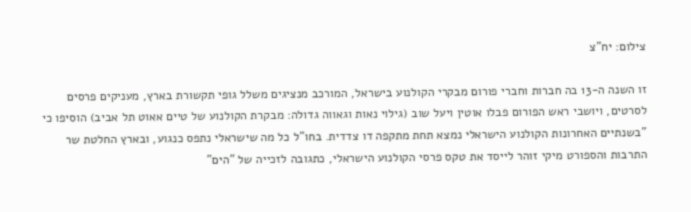צילום: יח"צ

זו השנה ה-13 בה חברות וחברי פורום מבקרי הקולנוע בישראל, המורכב מנציגים משלל גופי תקשורת בארץ, מעניקים פרסים לסרטים, ויושבי ראש הפורום פבלו אוטין ויעל שוב (גילוי נאות וגאווה גדולה: מבקרת הקולנוע של טיים אאוט תל אביב) הוסיפו כי "בשנתיים האחרונות הקולנוע הישראלי נמצא תחת מתקפה דו צדדית. בחו"ל כל מה שישראלי נתפס כנגוע, ובארץ החלטת שר התרבות והספורט מיקי זוהר לייסד את טקס פרסי הקולנוע הישראלי, כתגובה לזכייה של "הים"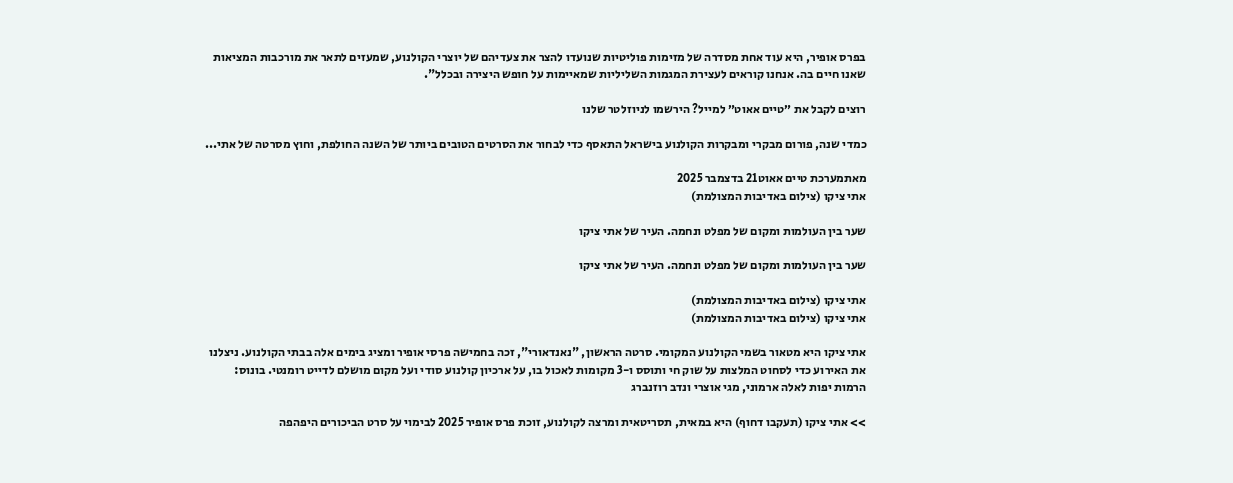בפרס אופיר, היא עוד אחת מסדרה של מזימות פוליטיות שנועדו להצר את צעדיהם של יוצרי הקולנוע, שמעזים לתאר את מורכבות המציאות שאנו חיים בה. אנחנו קוראים לעצירת המגמות השליליות שמאיימות על חופש היצירה ובכלל".

רוצים לקבל את ״טיים אאוט״ למייל? הירשמו לניוזלטר שלנו

כמדי שנה, פורום מבקרי ומבקרות הקולנוע בישראל התאסף כדי לבחור את הסרטים הטובים ביותר של השנה החולפת, וחוץ מסרטה של אתי...

מאתמערכת טיים אאוט21 בדצמבר 2025
אתי ציקו (צילום באדיבות המצולמת)

שער בין העולמות ומקום של מפלט ונחמה. העיר של אתי ציקו

שער בין העולמות ומקום של מפלט ונחמה. העיר של אתי ציקו

אתי ציקו (צילום באדיבות המצולמת)
אתי ציקו (צילום באדיבות המצולמת)

אתי ציקו היא מטאור בשמי הקולנוע המקומי. סרטה הראשון, "נאנדאורי", זכה בחמישה פרסי אופיר ומציג בימים אלה בבתי הקולנוע. ניצלנו את האירוע כדי לסחוט המלצות על שוק חי ותוסס ו-3 מקומות לאכול בו, על ארכיון קולנוע סודי ועל מקום מושלם לדייט רומנטי. בונוס: הרמות יפות לאלה ארמוני, מגי אוצרי ונדב רוזנברג

>> אתי ציקו (תעקבו דחוף) היא במאית, תסריטאית ומרצה לקולנוע, זוכת פרס אופיר 2025 לבימוי על סרט הביכורים היפהפה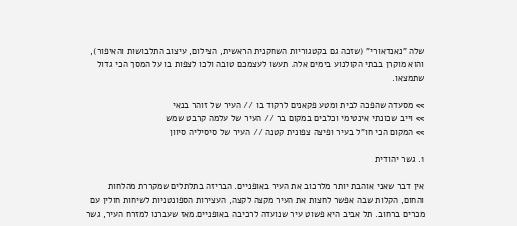שלה "נאנדאורי" (שזכה גם בקטגוריות השחקנית הראשית, הצילום, עיצוב התלבושות והאיפור), והוא מוקרן בבתי הקולנוע בימים אלה. תעשו לעצמכם טובה ולכו לצפות בו על המסך הכי גדול שתמצאו.

>> מסעדה שהפכה לבית ומטע פקאנים לרקוד בו // העיר של זוהר בנאי
>> וייב שכונתי אינטימי וכלבים במקום בר // העיר של עלמה קרבט שמש
>> המקום הכי חו"ל בעיר ופיצה צפונית קטנה // העיר של סיסיליה סיוון

1. גשר יהודית

אין דבר שאני אוהבת יותר מלרכוב את העיר באופניים. הבריזה בתלתלים שמקררת מהלחות והחום, הקלות שבה אפשר לחצות את העיר מקצה לקצה, העצירות הספונטניות לשיחות חולין עם מכרים ברחוב. תל אביב היא פשוט עיר שנועדה לרכיבה באופניים.מאז שעברנו למזרח העיר, גשר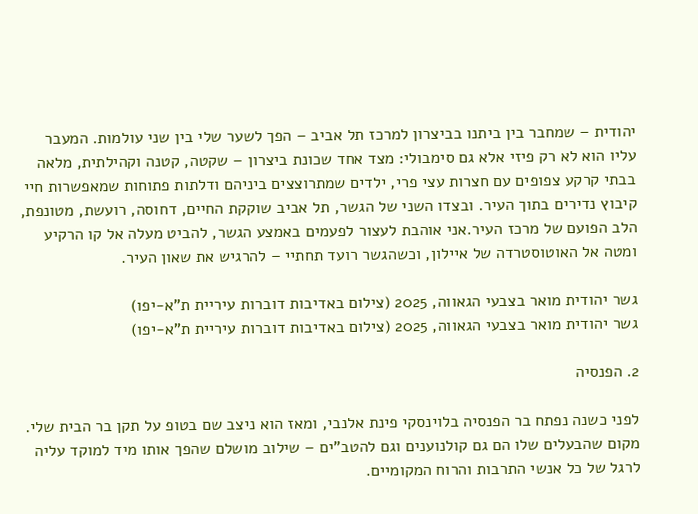יהודית – שמחבר בין ביתנו בביצרון למרכז תל אביב – הפך לשער שלי בין שני עולמות. המעבר עליו הוא לא רק פיזי אלא גם סימבולי: מצד אחד שכונת ביצרון – שקטה, קטנה וקהילתית, מלאה בבתי קרקע צפופים עם חצרות עצי פרי, ילדים שמתרוצצים ביניהם ודלתות פתוחות שמאפשרות חיי קיבוץ נדירים בתוך העיר. ובצדו השני של הגשר, תל אביב שוקקת החיים, דחוסה, רועשת, מטונפת, הלב הפועם של מרכז העיר.אני אוהבת לעצור לפעמים באמצע הגשר, להביט מעלה אל קו הרקיע ומטה אל האוטוסטרדה של איילון, וכשהגשר רועד תחתיי – להרגיש את שאון העיר.

גשר יהודית מואר בצבעי הגאווה, 2025 (צילום באדיבות דוברות עיריית ת"א-יפו)
גשר יהודית מואר בצבעי הגאווה, 2025 (צילום באדיבות דוברות עיריית ת"א-יפו)

2. הפנסיה

לפני כשנה נפתח בר הפנסיה בלוינסקי פינת אלנבי, ומאז הוא ניצב שם בטופ על תקן בר הבית שלי. מקום שהבעלים שלו הם גם קולנוענים וגם להטב"ים – שילוב מושלם שהפך אותו מיד למוקד עליה לרגל של כל אנשי התרבות והרוח המקומיים.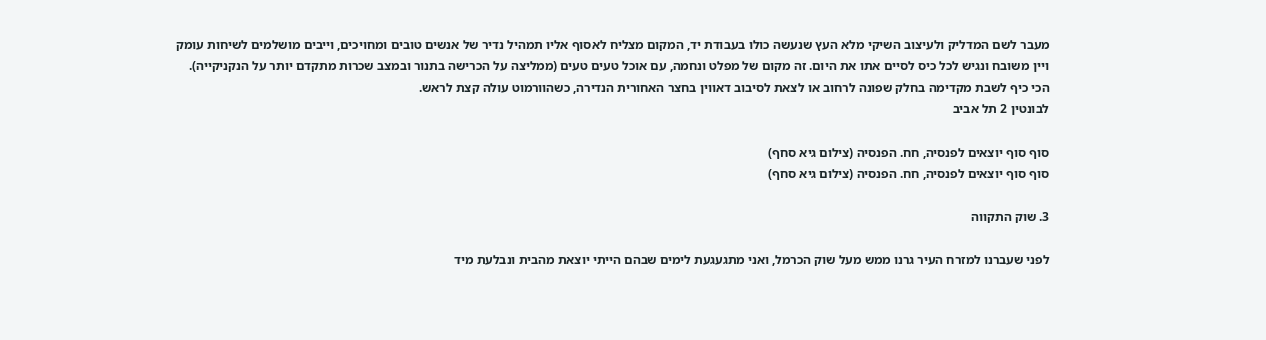מעבר לשם המדליק ולעיצוב השיקי מלא העץ שנעשה כולו בעבודת יד, המקום מצליח לאסוף אליו תמהיל נדיר של אנשים טובים ומחויכים, וייבים מושלמים לשיחות עומק ויין משובח ונגיש לכל כיס לסיים אתו את היום. זה מקום של מפלט ונחמה, עם אוכל טעים טעים (ממליצה על הכרישה בתנור ובמצב שכרות מתקדם יותר על הנקניקייה). הכי כיף לשבת מקדימה בחלק שפונה לרחוב או לצאת לסיבוב דאווין בחצר האחורית הנדירה, כשהוורמוט עולה קצת לראש.
לבונטין 2 תל אביב

סוף סוף יוצאים לפנסיה, חח. הפנסיה (צילום גיא סחף)
סוף סוף יוצאים לפנסיה, חח. הפנסיה (צילום גיא סחף)

3. שוק התקווה

לפני שעברנו למזרח העיר גרנו ממש מעל שוק הכרמל, ואני מתגעגעת לימים שבהם הייתי יוצאת מהבית ונבלעת מיד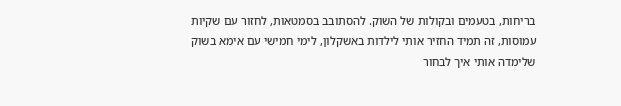בריחות, בטעמים ובקולות של השוק. להסתובב בסמטאות, לחזור עם שקיות עמוסות, זה תמיד החזיר אותי לילדות באשקלון, לימי חמישי עם אימא בשוק שלימדה אותי איך לבחור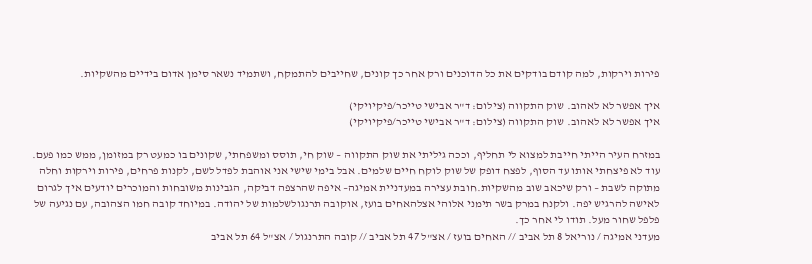פירות וירקות, למה קודם בודקים את כל הדוכנים ורק אחר כך קונים, שחייבים להתמקח, ושתמיד נשאר סימן אדום בידיים מהשקיות.

איך אפשר לא לאהוב. שוק התקווה (צילום: ד"ר אבישי טייכר/פיקיויקי)
איך אפשר לא לאהוב. שוק התקווה (צילום: ד"ר אבישי טייכר/פיקיויקי)

במזרח העיר הייתי חייבת למצוא לי תחליף, וככה גיליתי את שוק התקווה – שוק חי, תוסס ומשפחתי, שקונים בו כמעט רק במזומן, ממש כמו פעם. עוד לא פיצחתי אותו עד הסוף, לפצח דופק של שוק לוקח חיים שלמים. אבל בימי שישי אני אוהבת לפדל לשם, לקנות פרחים, פירות וירקות וחלה מתוקה לשבת – ורק שיכאב שוב מהשקיות.חובת עצירה במעדניית אמיגה– איפה שהרצפה דביקה, הגבינות משובחות והמוכרים יודעים איך לגרום לאישה להרגיש יפה. ולקנח במרק בשר תימני אלוהי אצלהאחים בועז, אוקובה תרנגולשלמות של יהודה. במיוחד קובה חמו הצהובה, עם נגיעה של פלפל שחור מעל. תודו לי אחר כך.
מעדני אמיגה / נוריאל 8 תל אביב // האחים בועז / אצ"ל 47 תל אביב // קובה התרנגול / אצ"ל 64 תל אביב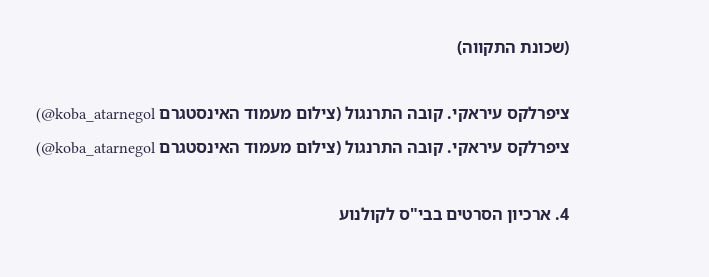(שכונת התקווה)

ציפרלקס עיראקי. קובה התרנגול (צילום מעמוד האינסטגרם koba_atarnegol@)
ציפרלקס עיראקי. קובה התרנגול (צילום מעמוד האינסטגרם koba_atarnegol@)

4. ארכיון הסרטים בבי"ס לקולנוע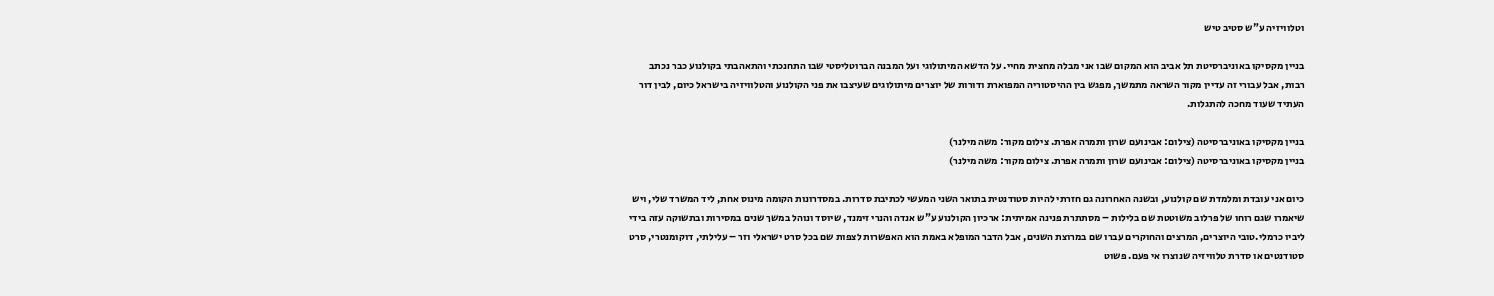וטלוויזיה ע"ש סטיב טיש

בניין מקסיקו באוניברסיטת תל אביב הוא המקום שבו אני מבלה מחצית מחיי. על הדשא המיתולוגי ועל המבנה הברוטליסטי שבו התחנכתי והתאהבתי בקולנוע כבר נכתב רבות, אבל עבורי זה עדיין מקור השראה מתמשך, מפגש בין ההיסטוריה המפוארת ודורות של יוצרים מיתולוגים שעיצבו את פני הקולנוע והטלוויזיה בישראל כיום, לבין דור העתיד שעוד מחכה להתגלות.

בניין מקסיקו באוניברסיטה (צילום: אבינועם שרון ותמרה אפרת. צילום מקור: משה מילנר)
בניין מקסיקו באוניברסיטה (צילום: אבינועם שרון ותמרה אפרת. צילום מקור: משה מילנר)

כיום אני עובדת ומלמדת שם קולנוע, ובשנה האחרונה גם חזרתי להיות סטודנטית בתואר השני המעשי לכתיבת סדרות. במסדרונות הקומה מינוס אחת, ליד המשרד שלי, ויש שיאמרו שגם רוחו של פרלוב משוטטת שם בלילות – מסתתרת פנינה אמיתית: ארכיון הקולנוע ע"ש אנדה והנרי זימנד, שיוסד ונוהל במשך שנים במסירות ובתשוקה עזה בידי ליביו כרמלי.טובי היוצרים, המרצים והחוקרים עברו שם במרוצת השנים, אבל הדבר המופלא באמת הוא האפשרות לצפות שם בכל סרט ישראלי וזר – עלילתי, דוקומנטרי, סרט סטודנטים או סדרת טלוויזיה שנוצרו אי פעם. פשוט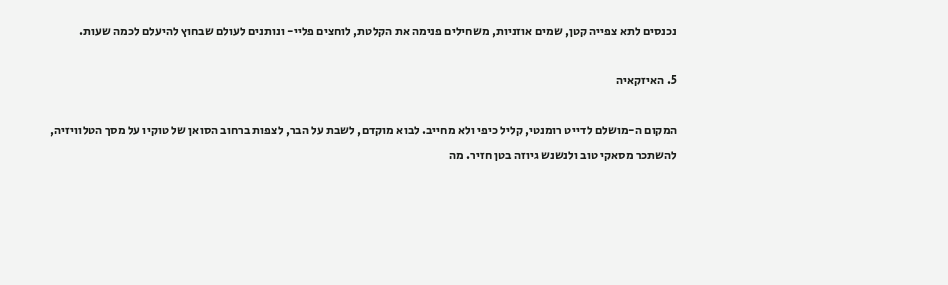נכנסים לתא צפייה קטן, שמים אוזניות, משחילים פנימה את הקלטת, לוחצים פליי- ונותנים לעולם שבחוץ להיעלם לכמה שעות.

5. האיזקאיה

המקום ה-מושלם לדייט רומנטי, קליל כיפי ולא מחייב. לבוא מוקדם, לשבת על הבר, לצפות ברחוב הסואן של טוקיו על מסך הטלוויזיה, להשתכר מסאקי טוב ולנשנש גיוזה בטן חזיר. מה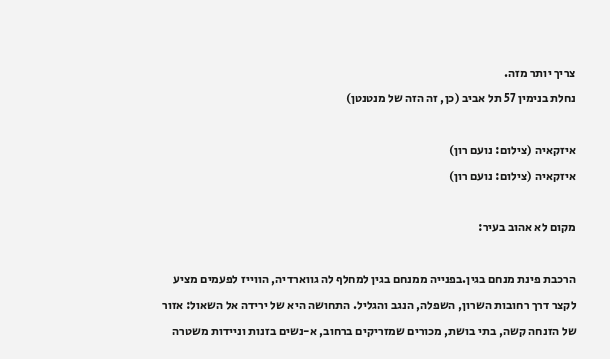צריך יותר מזה.
נחלת בנימין 57 תל אביב (כן, זה הזה של מנטנטן)

איזקאיה (צילום: נועם רון)
איזקאיה (צילום: נועם רון)

מקום לא אהוב בעיר:

הרכבת פינת מנחם בגין.בפנייה ממנחם בגין למחלף לה גווארדיה, הווייז לפעמים מציע לקצר דרך רחובות השרון, השפלה, הנגב והגליל. התחושה היא של ירידה אל השאול: אזור של הזנחה קשה, בתי בושת, מכורים שמזריקים ברחוב, א-נשים בזנות וניידות משטרה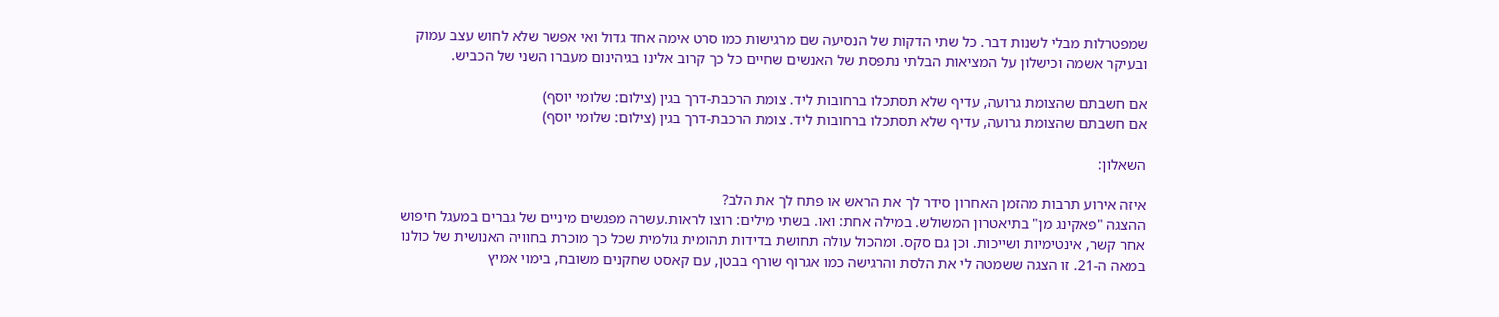שמפטרלות מבלי לשנות דבר. כל שתי הדקות של הנסיעה שם מרגישות כמו סרט אימה אחד גדול ואי אפשר שלא לחוש עצב עמוק ובעיקר אשמה וכישלון על המציאות הבלתי נתפסת של האנשים שחיים כל כך קרוב אלינו בגיהינום מעברו השני של הכביש.

אם חשבתם שהצומת גרועה, עדיף שלא תסתכלו ברחובות ליד. צומת הרכבת-דרך בגין (צילום: שלומי יוסף)
אם חשבתם שהצומת גרועה, עדיף שלא תסתכלו ברחובות ליד. צומת הרכבת-דרך בגין (צילום: שלומי יוסף)

השאלון:

איזה אירוע תרבות מהזמן האחרון סידר לך את הראש או פתח לך את הלב?
ההצגה "פאקינג מן" בתיאטרון המשולש. במילה אחת: ואו. בשתי מילים: רוצו לראות.עשרה מפגשים מיניים של גברים במעגל חיפוש אחר קשר, אינטימיות ושייכות. וכן גם סקס. ומהכול עולה תחושת בדידות תהומית גולמית שכל כך מוכרת בחוויה האנושית של כולנו במאה ה-21. זו הצגה ששמטה לי את הלסת והרגישה כמו אגרוף שורף בבטן, עם קאסט שחקנים משובח, בימוי אמיץ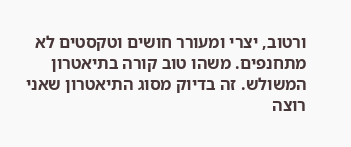ורטוב, יצרי ומעורר חושים וטקסטים לא מתחנפים. משהו טוב קורה בתיאטרון המשולש. זה בדיוק מסוג התיאטרון שאני רוצה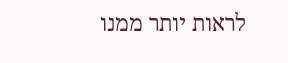לראות יותר ממנו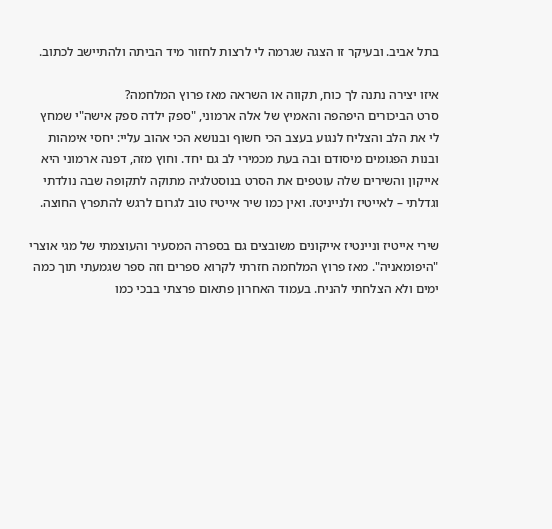בתל אביב. ובעיקר זו הצגה שגרמה לי לרצות לחזור מיד הביתה ולהתיישב לכתוב.

איזו יצירה נתנה לך כוח, תקווה או השראה מאז פרוץ המלחמה?
סרט הביכורים היפהפה והאמיץ של אלה ארמוני, "ספק ילדה ספק אישה"י שמחץ לי את הלב והצליח לנגוע בעצב הכי חשוף ובנושא הכי אהוב עליי: יחסי אימהות ובנות הפגומים מיסודם ובה בעת מכמירי לב גם יחד. וחוץ מזה, דפנה ארמוני היא אייקון והשירים שלה עוטפים את הסרט בנוסטלגיה מתוקה לתקופה שבה נולדתי וגדלתי – לאייטיז ולנייניטז. ואין כמו שיר אייטיז טוב לגרום לרגש להתפרץ החוצה.

שירי אייטיז וניינטיז אייקונים משובצים גם בספרה המסעיר והעוצמתי של מגי אוצרי "היפומאניה". מאז פרוץ המלחמה חזרתי לקרוא ספרים וזה ספר שגמעתי תוך כמה ימים ולא הצלחתי להניח. בעמוד האחרון פתאום פרצתי בבכי כמו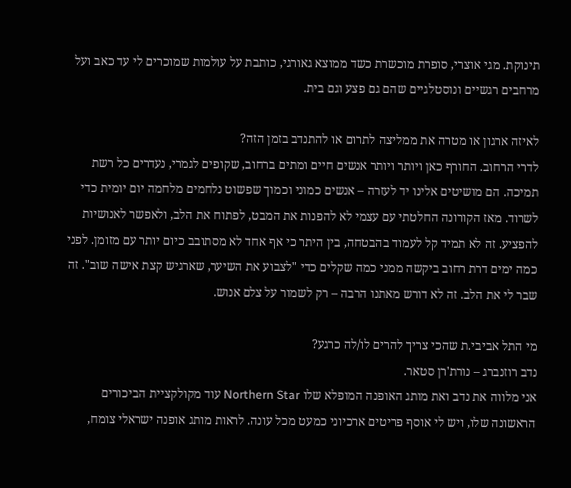תינוקת. מגי אוצרי, סופרת מוכשרת כשד ממוצא גאורגי, כותבת על עולמות שמוכרים לי עד כאב ועל מרחבים רגשיים ונוסטלגיים שהם גם פצע וגם בית.

לאיזה ארגון או מטרה את ממליצה לתרום או להתנדב בזמן הזה?
לדרי הרחוב. החורף כאן ויותר ויותר אנשים חיים ומתים ברחוב, שקופים לגמרי, נעדרים כל רשת תמיכה. הם מושיטים אלינו יד לעזרה – אנשים כמוני וכמוך שפשוט נלחמים מלחמה יום יומית כדי לשרוד. מאז הקורונה החלטתי עם עצמי לא להפנות את המבט, לפתוח את הלב, ולאפשר לאנושיות להפציע. זה לא תמיד קל לעמוד בהבטחה, בין היתר כי אף אחד לא מסתובב כיום יותר עם מזומן. לפני כמה ימים דרת רחוב ביקשה ממני כמה שקלים כדי "לצבוע את השיער, שארגיש קצת אישה שוב". זה שבר לי את הלב. זה לא דורש מאתנו הרבה – רק לשמור על צלם אנוש.

מי התל אביבי.ת שהכי צריך להרים לו/לה כרגע?
נדב רוזנברג – נורת'רן סטאר.
אני מלווה את נדב ואת מותג האופנה המופלא שלו Northern Star עוד מקולקציית הביכורים הראשונה שלו, ויש לי אוסף פריטים ארכיוני כמעט מכל עונה. לראות מותג אופנה ישראלי צומח,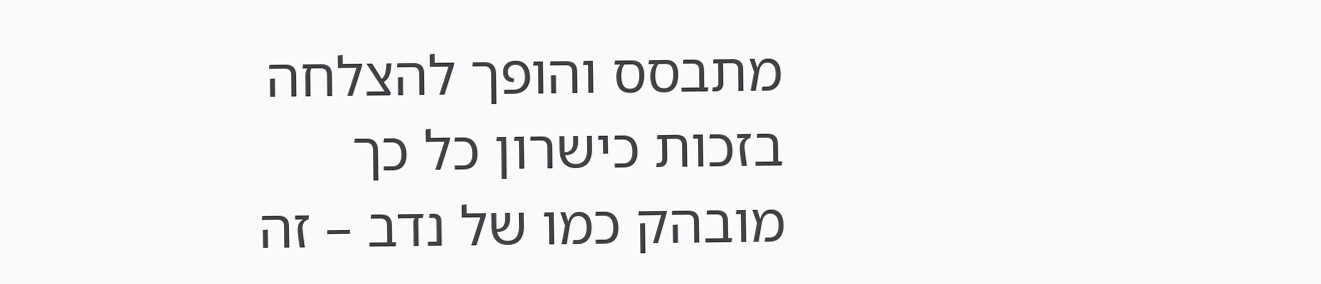מתבסס והופך להצלחה בזכות כישרון כל כך מובהק כמו של נדב – זה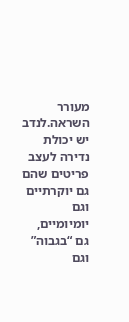מעורר השראה.לנדב יש יכולת נדירה לעצב פריטים שהם גם יוקרתיים וגם יומיומיים, גם “בגבוה” וגם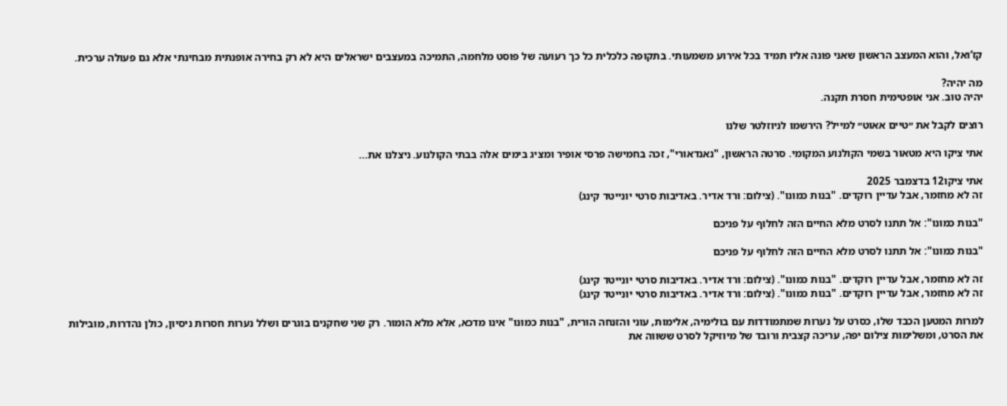קז’ואל, והוא המעצב הראשון שאני פונה אליו תמיד בכל אירוע משמעותי. בתקופה כלכלית כל כך רעועה של פוסט מלחמה, התמיכה במעצבים ישראלים היא לא רק בחירה אופנתית מבחינתי אלא גם פעולה ערכית.

מה יהיה?
יהיה טוב. אני אופטימית חסרת תקנה.

רוצים לקבל את ״טיים אאוט״ למייל? הירשמו לניוזלטר שלנו

אתי ציקו היא מטאור בשמי הקולנוע המקומי. סרטה הראשון, "נאנדאורי", זכה בחמישה פרסי אופיר ומציג בימים אלה בבתי הקולנוע. ניצלנו את...

אתי ציקו12 בדצמבר 2025
זה לא מחזמר, אבל עדיין רוקדים. "בנות כמונו". (צילום: ורד אדיר. באדיבות סרטי יונייטד קינג)

"בנות כמונו": אל תתנו לסרט מלא החיים הזה לחלוף על פניכם

"בנות כמונו": אל תתנו לסרט מלא החיים הזה לחלוף על פניכם

זה לא מחזמר, אבל עדיין רוקדים. "בנות כמונו". (צילום: ורד אדיר. באדיבות סרטי יונייטד קינג)
זה לא מחזמר, אבל עדיין רוקדים. "בנות כמונו". (צילום: ורד אדיר. באדיבות סרטי יונייטד קינג)

למרות המטען הכבד שלו, כסרט על נערות שמתמודדות עם בולימיה, אלימות, עוני והזנחה הורית, "בנות כמונו" אינו מדכא, אלא מלא הומור. רק שני שחקנים בוגרים ושלל נערות חסרות ניסיון, כולן נהדרות, מובילות את הסרט, ומשלימות צילום יפה, עריכה קצבית ורובד של מיוזיקל לסרט ששווה את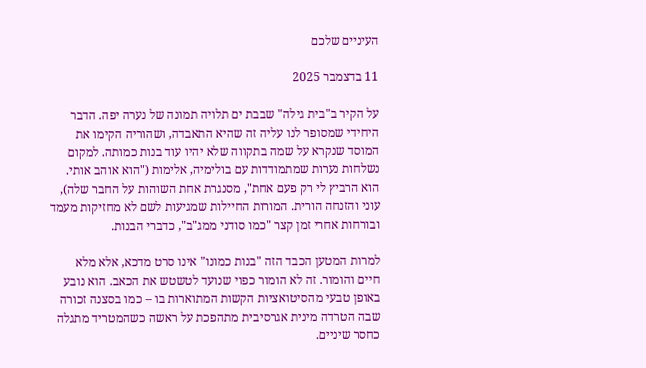העיניים שלכם

11 בדצמבר 2025

על הקיר ב"בית גילה" שבבת ים תלויה תמונה של נערה יפה. הדבר היחידי שמסופר לנו עליה זה שהיא התאבדה, ושהוריה הקימו את המוסד שנקרא על שמה בתקווה שלא יהיו עוד בנות כמותה. למקום נשלחות נערות שמתמודדות עם בולימיה, אלימות ("הוא אוהב אותי. הוא הרביץ לי רק פעם אחת", מסנגרת אחת השוהות על החבר שלה), עוני והזנחה הורית. המורות החיילות שמגיעות לשם לא מחזיקות מעמד ובורחות אחרי זמן קצר "כמו סודני ממג"ב", כדברי הבנות.

למרות המטען הכבד הזה "בנות כמונו" אינו סרט מדכא, אלא מלא חיים והומור. זה לא הומור כפוי שנועד לטשטש את הכאב. הוא נובע באופן טבעי מהסיטואציות הקשות המתוארות בו – כמו בסצנה זכורה שבה הטרדה מינית אגרסיבית מתהפכת על ראשה כשהמטריד מתגלה כחסר שיניים.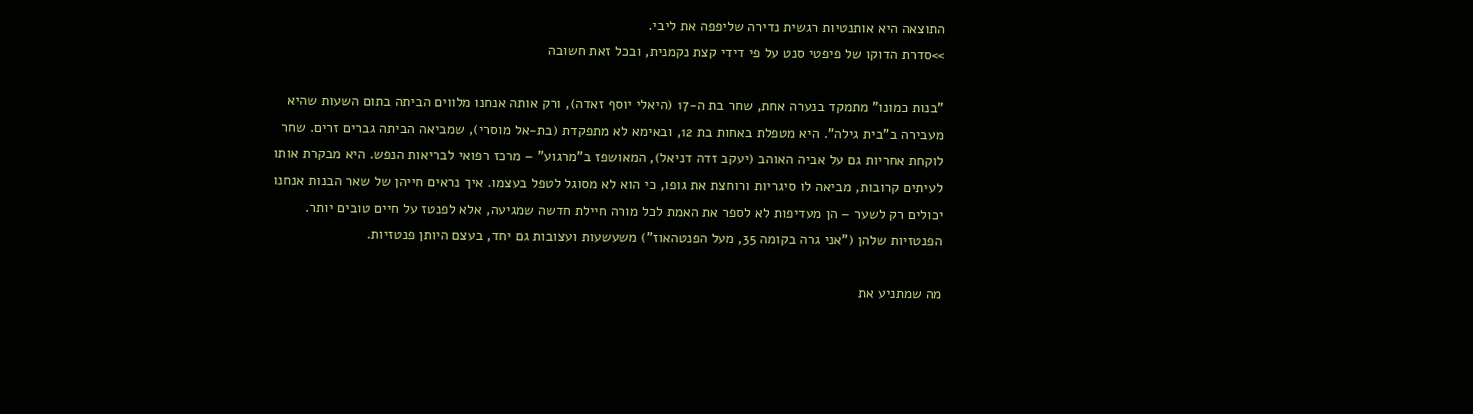התוצאה היא אותנטיות רגשית נדירה שליפפה את ליבי.
>>סדרת הדוקו של פיפטי סנט על פי דידי קצת נקמנית, ובכל זאת חשובה

"בנות כמונו" מתמקד בנערה אחת, שחר בת ה-17 (היאלי יוסף זאדה), ורק אותה אנחנו מלווים הביתה בתום השעות שהיא מעבירה ב"בית גילה". היא מטפלת באחות בת 12, ובאימא לא מתפקדת (בת-אל מוסרי), שמביאה הביתה גברים זרים. שחר לוקחת אחריות גם על אביה האוהב (יעקב זדה דניאל), המאושפז ב"מרגוע" – מרכז רפואי לבריאות הנפש. היא מבקרת אותו לעיתים קרובות, מביאה לו סיגריות ורוחצת את גופו, כי הוא לא מסוגל לטפל בעצמו. איך נראים חייהן של שאר הבנות אנחנו יכולים רק לשער – הן מעדיפות לא לספר את האמת לכל מורה חיילת חדשה שמגיעה, אלא לפנטז על חיים טובים יותר. הפנטזיות שלהן ("אני גרה בקומה 35, מעל הפנטהאוז") משעשעות ועצובות גם יחד, בעצם היותן פנטזיות.

מה שמתניע את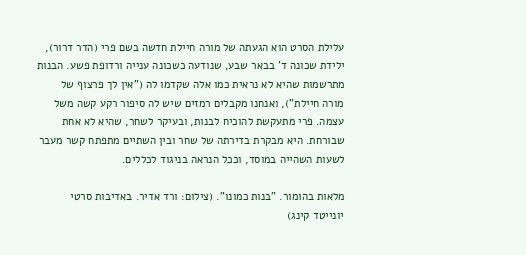עלילת הסרט הוא הגעתה של מורה חיילת חדשה בשם פרי (הדר דרור), ילידת שכונה ד' בבאר שבע, שנודעה כשכונה ענייה ורדופת פשע. הבנות מתרשמות שהיא לא נראית כמו אלה שקדמו לה ("אין לך פרצוף של מורה חיילת"), ואנחנו מקבלים רמזים שיש לה סיפור רקע קשה משל עצמה. פרי מתעקשת להוכיח לבנות, ובעיקר לשחר, שהיא לא אחת שבורחת. היא מבקרת בדירתה של שחר ובין השתיים מתפתח קשר מעבר לשעות השהייה במוסד, וככל הנראה בניגוד לכללים.

מלאות בהומור. "בנות כמונו". (צילום: ורד אדיר. באדיבות סרטי יונייטד קינג)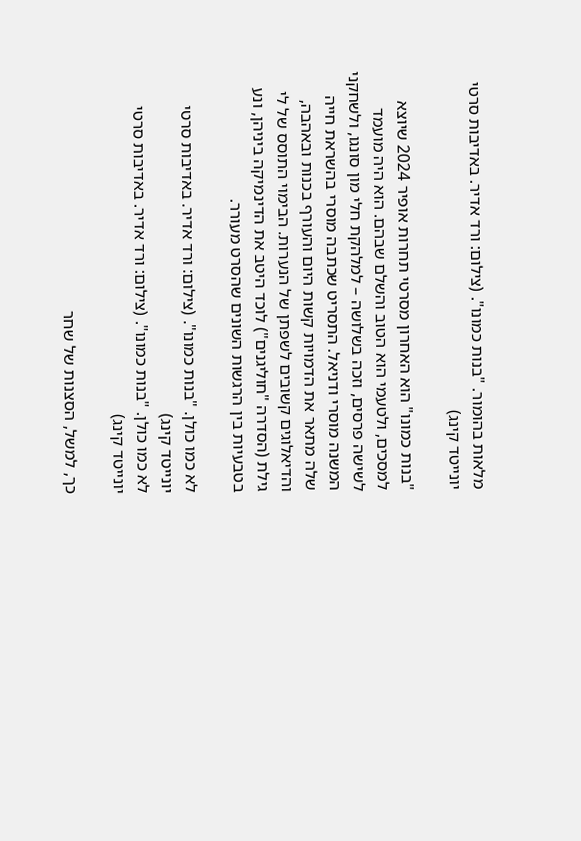מלאות בהומור. "בנות כמונו". (צילום: ורד אדיר. באדיבות סרטי יונייטד קינג)

"בנות כמונו" הוא האחרון מסרטי תחרות אופיר 2024 שיוצא למסכים, ולטעמי הוא הטוב והשלם שבהם. הוא היה מועמד לשישה פרסים, וזכה בשלושה – למלהקת חלי מון סונגו, ולשחקני המשנה מוסרי ודניאל. התסריט שכתבה מוסרי בהשראת חייה שלה מתאר את הדמויות קשות היום והעורף בכנות ובאהבה, והדיאלוגים קשובים לשפתן של הנערות. הבימוי התוסס של לי גילת (הסדרה "חוליגנים") לוכד היטב את הדינמיקה ביניהן, ונע בטבעיות בין הרגשות השונים שהסרט מעורר.

לא כמו כולן. "בנות כמונו". (צילום: ורד אדיר. באדיבות סרטי יונייטד קינג)
לא כמו כולן. "בנות כמונו". (צילום: ורד אדיר. באדיבות סרטי יונייטד קינג)

כך, למשל, הסצנות של שחר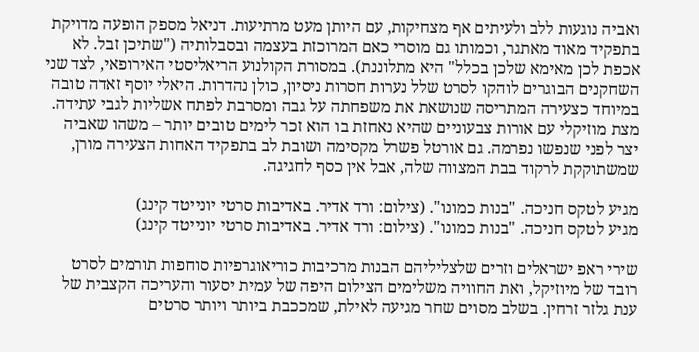ואביה נוגעות ללב ולעיתים אף מצחיקות, עם היותן מעט מרתיעות. דניאל מספק הופעה מדויקת בתפקיד מאוד מאתגר, וכמותו גם מוסרי כאם המרוכזת בעצמה ובסבלותיה ("שתיכן זבל. לא אכפת לכן מאימא שלכן בכלל" היא מתלוננת). במסורת הקולנוע הריאליסטי האירופאי, לצד שני השחקנים הבוגרים לוהקו לסרט שלל נערות חסרות ניסיון, כולן נהדרות. היאלי יוסף זאדה טובה במיוחד כצעירה המתריסה שנושאת את משפחתה על גבה ומסרבת לפתח אשליות לגבי עתידה. מצת מוזיקלי עם אורות צבעוניים שהיא נאחזת בו הוא זכר לימים טובים יותר – משהו שאביה יצר לפני שנפשו נפרמה. גם אורטל פשרל מקסימה ושובת לב בתפקיד האחות הצעירה מורן, שמשתוקקת לרקוד בבת המצווה שלה, אבל אין כסף לחגיגה.

מגיע לטקס חניכה. "בנות כמונו". (צילום: ורד אדיר. באדיבות סרטי יונייטד קינג)
מגיע לטקס חניכה. "בנות כמונו". (צילום: ורד אדיר. באדיבות סרטי יונייטד קינג)

שירי ראפ ישראלים וזרים שלצליליהם הבנות מרכיבות כוריאוגרפיות סוחפות תורמים לסרט רובד של מיוזיקל, ואת החוויה משלימים הצילום היפה של עמית יסעור והעריכה הקצבית של ענת גלזר זרחין. בשלב מסוים שחר מגיעה לאילת, שמככבת ביותר ויותר סרטים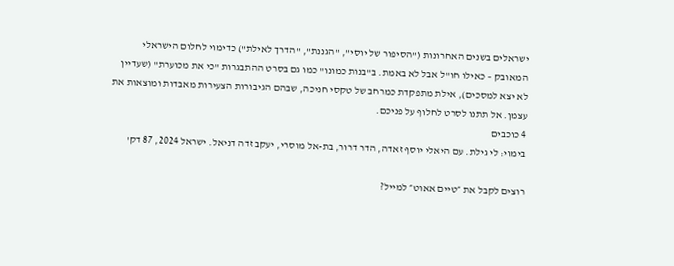ישראלים בשנים האחרונות ("הסיפור של יוסי", "הגננת", "הדרך לאילת") כדימוי לחלום הישראלי המאובק – כאילו חו"ל אבל לא באמת. ב"בנות כמונו" כמו גם בסרט ההתבגרות "כי את מכוערת" (שעדיין לא יצא למסכים), אילת מתפקדת כמרחב של טקסי חניכה, שבהם הגיבורות הצעירות מאבדות ומוצאות את עצמן. אל תתנו לסרט לחלוף על פניכם.
4 כוכבים
בימוי: לי גילת. עם היאלי יוסף זאדה, הדר דרור, בת-אל מוסרי, יעקב זדה דניאל. ישראל 2024, 87 דק'

רוצים לקבל את ״טיים אאוט״ למייל?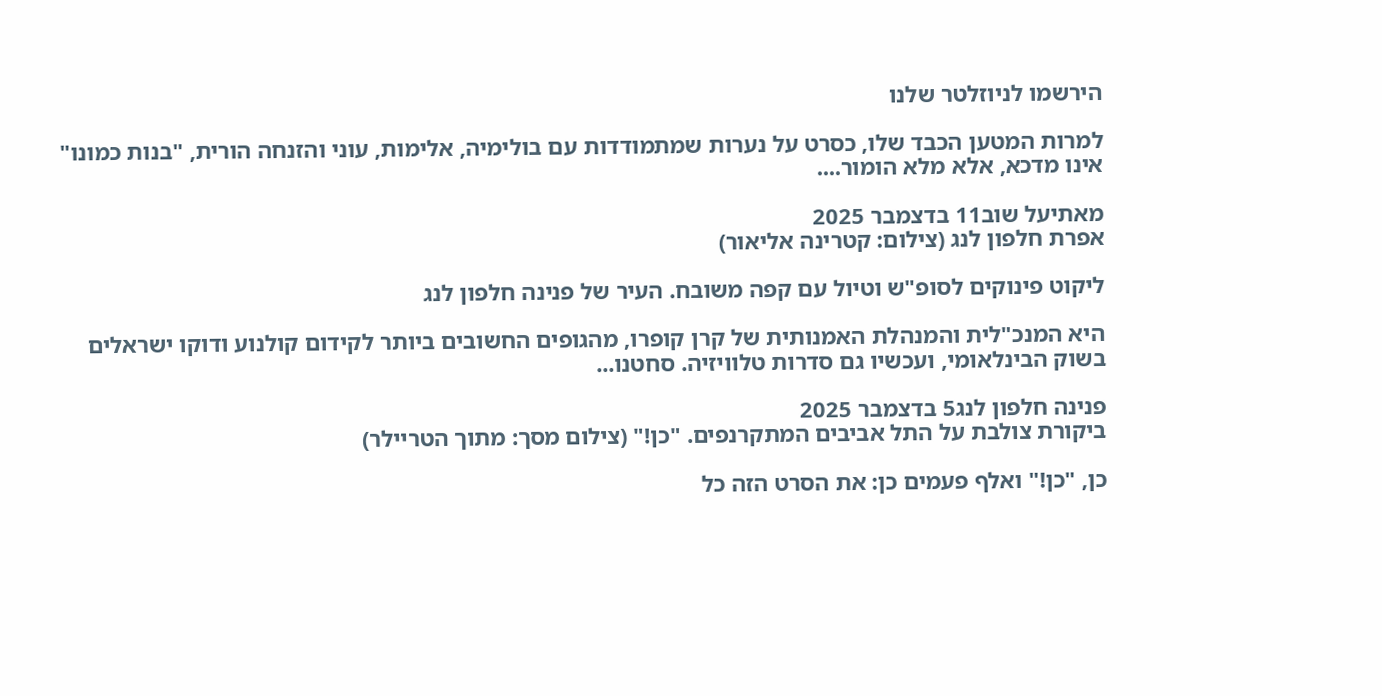הירשמו לניוזלטר שלנו

למרות המטען הכבד שלו, כסרט על נערות שמתמודדות עם בולימיה, אלימות, עוני והזנחה הורית, "בנות כמונו" אינו מדכא, אלא מלא הומור....

מאתיעל שוב11 בדצמבר 2025
אפרת חלפון לנג (צילום: קטרינה אליאור)

ליקוט פינוקים לסופ"ש וטיול עם קפה משובח. העיר של פנינה חלפון לנג

היא המנכ"לית והמנהלת האמנותית של קרן קופרו, מהגופים החשובים ביותר לקידום קולנוע ודוקו ישראלים בשוק הבינלאומי, ועכשיו גם סדרות טלוויזיה. סחטנו...

פנינה חלפון לנג5 בדצמבר 2025
ביקורת צולבת על התל אביבים המתקרנפים. "כן!" (צילום מסך: מתוך הטריילר)

כן, "כן!" ואלף פעמים כן: את הסרט הזה כל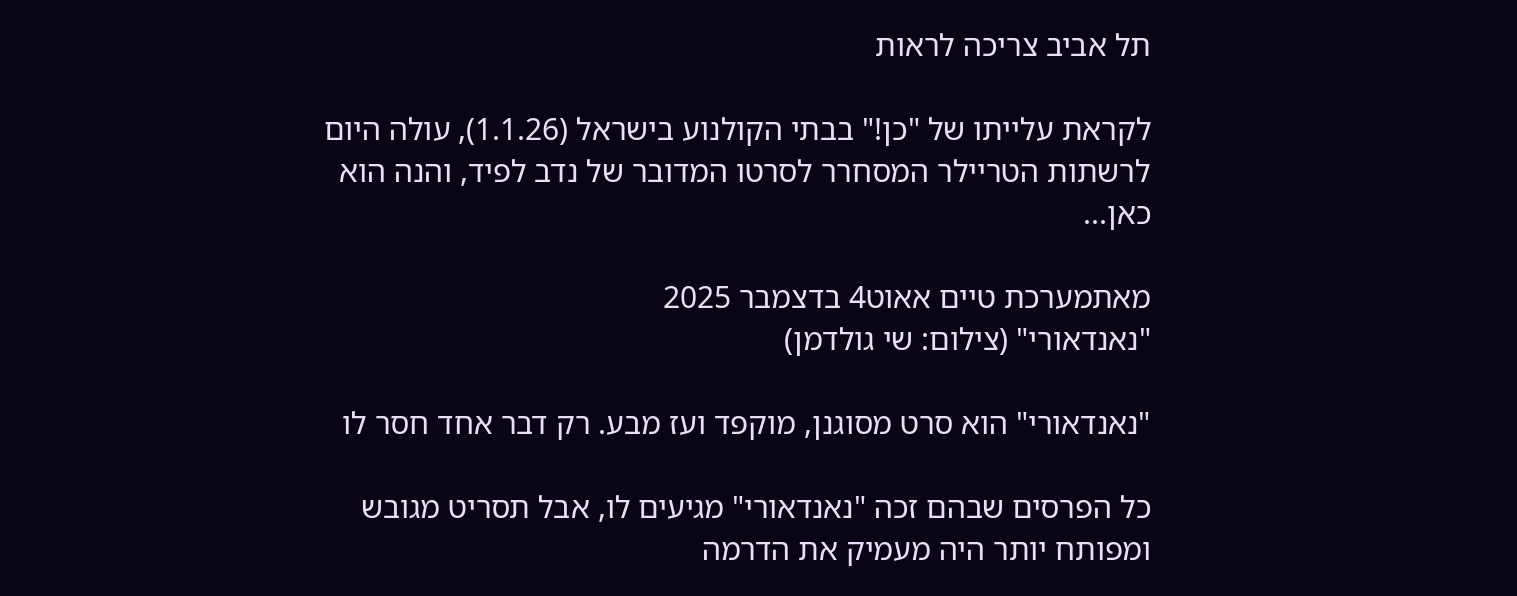תל אביב צריכה לראות

לקראת עלייתו של "כן!" בבתי הקולנוע בישראל (1.1.26), עולה היום לרשתות הטריילר המסחרר לסרטו המדובר של נדב לפיד, והנה הוא כאן...

מאתמערכת טיים אאוט4 בדצמבר 2025
"נאנדאורי" (צילום: שי גולדמן)

"נאנדאורי" הוא סרט מסוגנן, מוקפד ועז מבע. רק דבר אחד חסר לו

כל הפרסים שבהם זכה "נאנדאורי" מגיעים לו, אבל תסריט מגובש ומפותח יותר היה מעמיק את הדרמה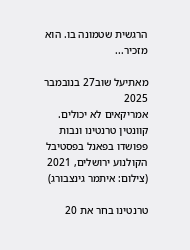הרגשית שטמונה בו. הוא מזכיר...

מאתיעל שוב27 בנובמבר 2025
אמריקאים לא יכולים. קוונטין טרנטינו ונבות פפושדו בפאנל בפסטיבל הקולנוע ירושלים, 2021 (צילום: איתמר גינצבורג)

טרנטינו בחר את 20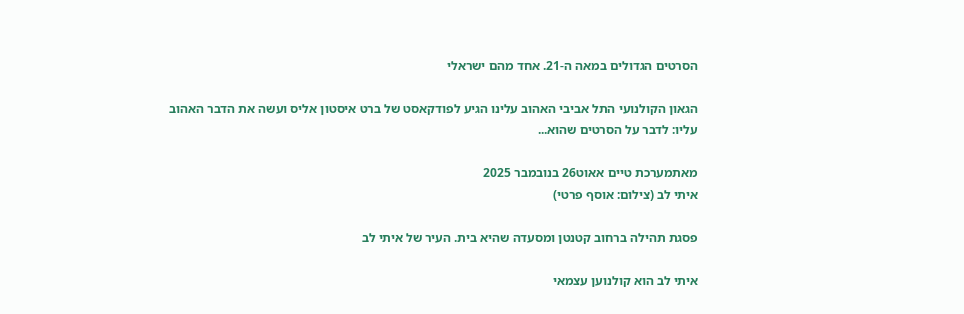הסרטים הגדולים במאה ה-21. אחד מהם ישראלי

הגאון הקולנועי התל אביבי האהוב עלינו הגיע לפודקאסט של ברט איסטון אליס ועשה את הדבר האהוב עליו: לדבר על הסרטים שהוא...

מאתמערכת טיים אאוט26 בנובמבר 2025
איתי לב (צילום: אוסף פרטי)

פסגת תהילה ברחוב קטנטן ומסעדה שהיא בית. העיר של איתי לב

איתי לב הוא קולנוען עצמאי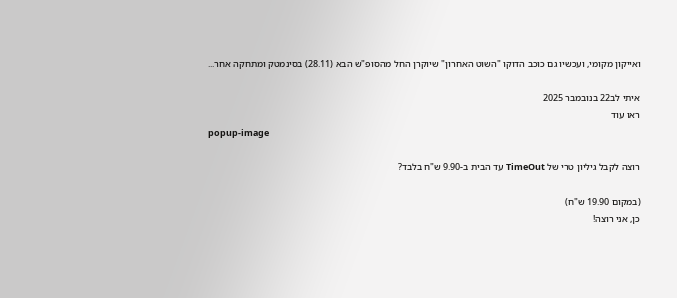ואייקון מקומי, ועכשיו גם כוכב הדוקו "השוט האחרון" שיוקרן החל מהסופ"ש הבא (28.11) בסינמטק ומתחקה אחר...

איתי לב22 בנובמבר 2025
ראו עוד
popup-image

רוצה לקבל גיליון טרי של TimeOut עד הבית ב-9.90 ש"ח בלבד?

(במקום 19.90 ש"ח)
כן, אני רוצה!